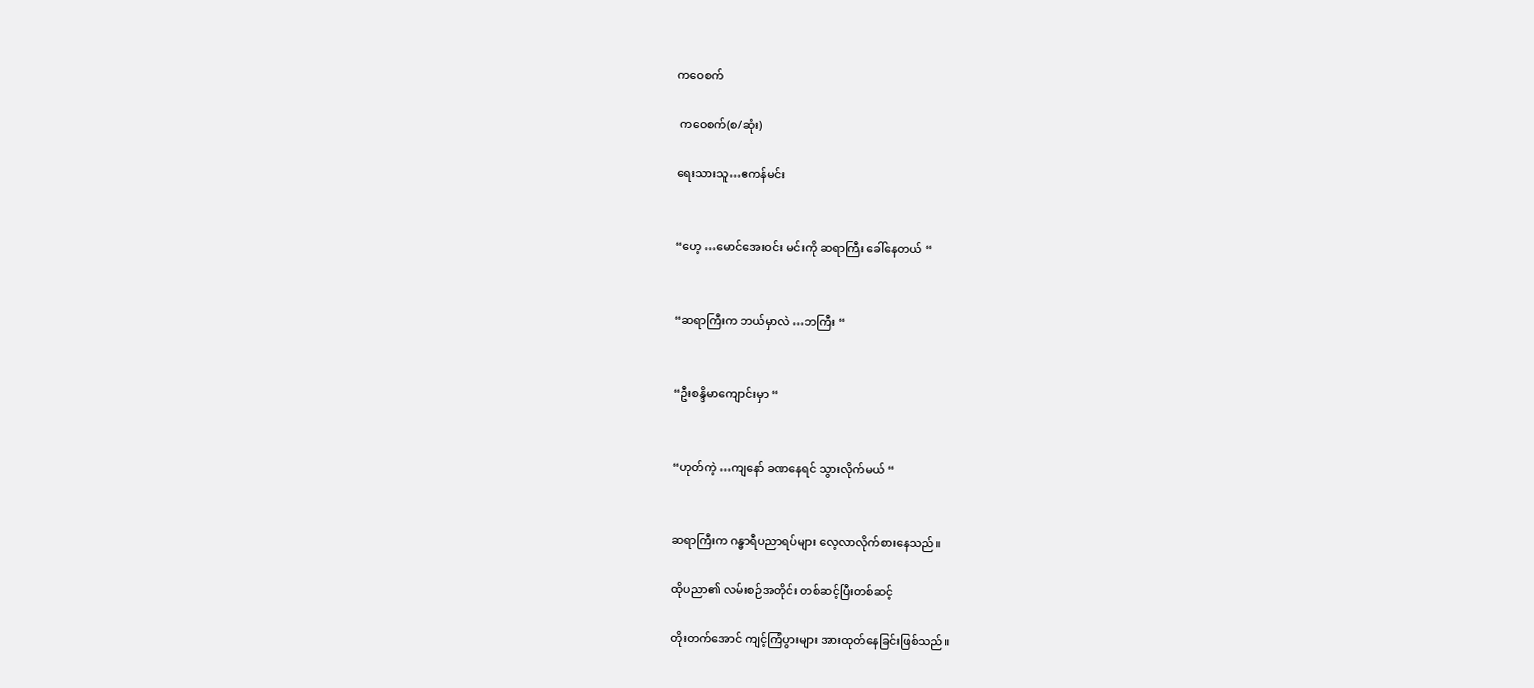ကဝေစက်

 ကဝေစက်(စ/ဆုံး)

ရေးသားသူ…ဧကန်မင်း


“ဟေ့ …မောင်အေးဝင်း မင်းကို ဆရာကြီး ခေါ်နေတယ် “


“ဆရာကြီးက ဘယ်မှာလဲ …ဘကြီး “


“ဦးစန္ဒိမာကျောင်းမှာ “


“ဟုတ်ကဲ့ …ကျနော် ခဏနေရင် သွားလိုက်မယ် “


ဆရာကြီးက ဂန္ဓာရီပညာရပ်များ လေ့လာလိုက်စားနေသည်။

ထိုပညာ၏ လမ်းစဉ်အတိုင်း တစ်ဆင့်ပြီးတစ်ဆင့်

တိုးတက်အောင် ကျင့်ကြံပွားများ အားထုတ်နေခြင်းဖြစ်သည်။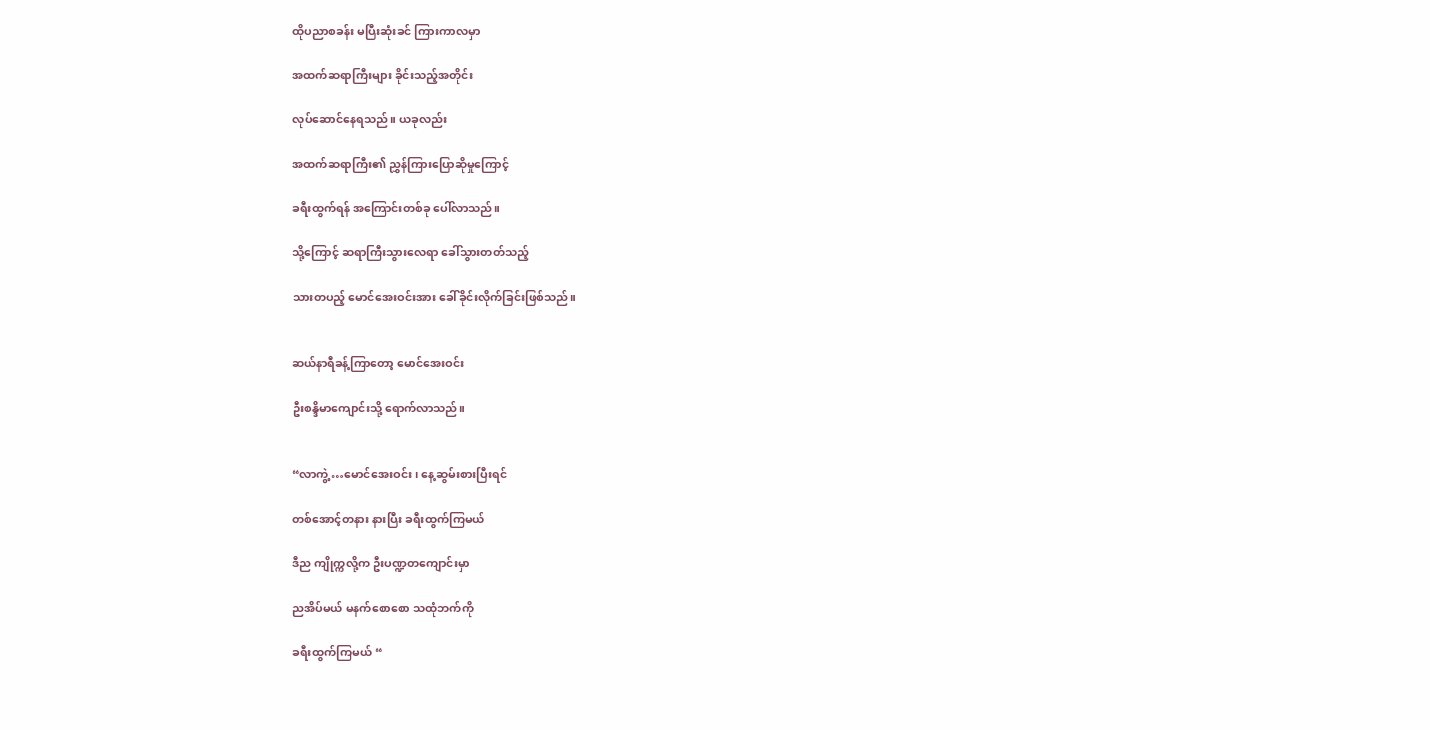ထိုပညာစခန်း မပြီးဆုံးခင် ကြားကာလမှာ

အထက်ဆရာကြီးများ ခိုင်းသည့်အတိုင်း

လုပ်ဆောင်နေရသည်။ ယခုလည်း

အထက်ဆရာကြီး၏ ညွှန်ကြားပြောဆိုမှုကြောင့်

ခရီးထွက်ရန် အကြောင်းတစ်ခု ပေါ်လာသည်။

သို့ကြောင့် ဆရာကြီးသွားလေရာ ခေါ်သွားတတ်သည့်

သားတပည့် မောင်အေးဝင်းအား ခေါ်ခိုင်းလိုက်ခြင်းဖြစ်သည်။


ဆယ်နာရီခန့်ကြာတော့ မောင်အေးဝင်း

ဦးစန္ဒိမာကျောင်းသို့ ရောက်လာသည်။


“လာကွဲ့ …မောင်အေးဝင်း၊ နေ့ဆွမ်းစားပြီးရင်

တစ်အောင့်တနား နားပြီး ခရီးထွက်ကြမယ်

ဒီည ကျိုက္ကလို့က ဦးပဏ္ဍတကျောင်းမှာ

ညအိပ်မယ် မနက်စောစော သထုံဘက်ကို

ခရီးထွက်ကြမယ် “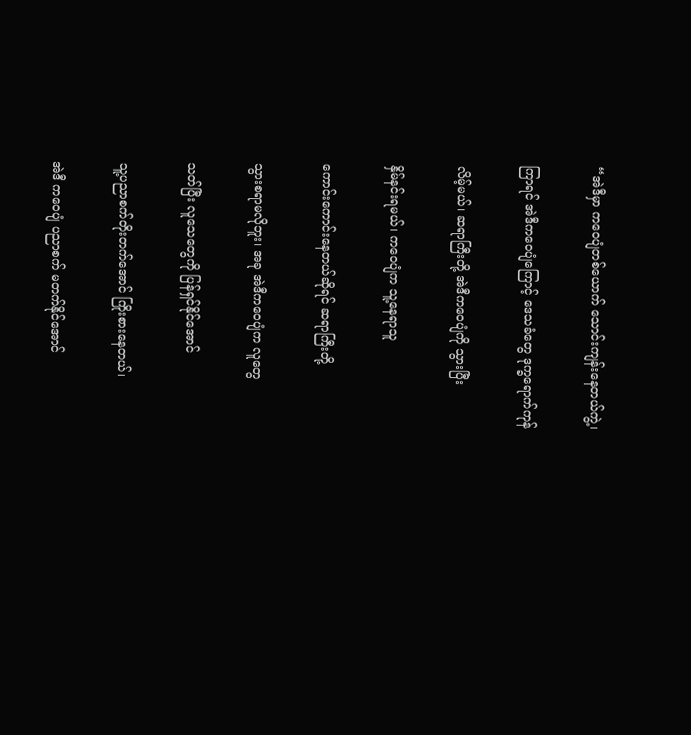“အဲဒီမှာ ကဝေပျံတစ်ယောက် သောင်းကျန်းနေတယ်ကွဲ့၊

ကြာရင် အဲဒီကဝေပျံကြောင့် ဒေသခံတွေ ဒုက္ခရောက်ကုန်

လိမ့်မယ်၊ ဆရာကြီးတို့ အဲဒီကဝေပျံကို သွားပြီး

နှိမ်နင်းရမယ်၊ ကဝေပျံက သူ့နေရာသူ

ကောင်းကောင်းနေတယ်ဆိုရင် ဆရာကြီးတို့

သွားစရာမလိုဘူး၊ အခု အဲဒီကဝေပျံက လူတွေ

သတ်ပြီး လူသေတွေကို ပြန်ရှင်နိုင်အောင်

သူ့ပညာစက်တိုးတက်အောင် ကြိုးစားနေတယ်၊

အဲဒီ ကဝေပျံ ပညာစက် မတက်နိုင်အောင်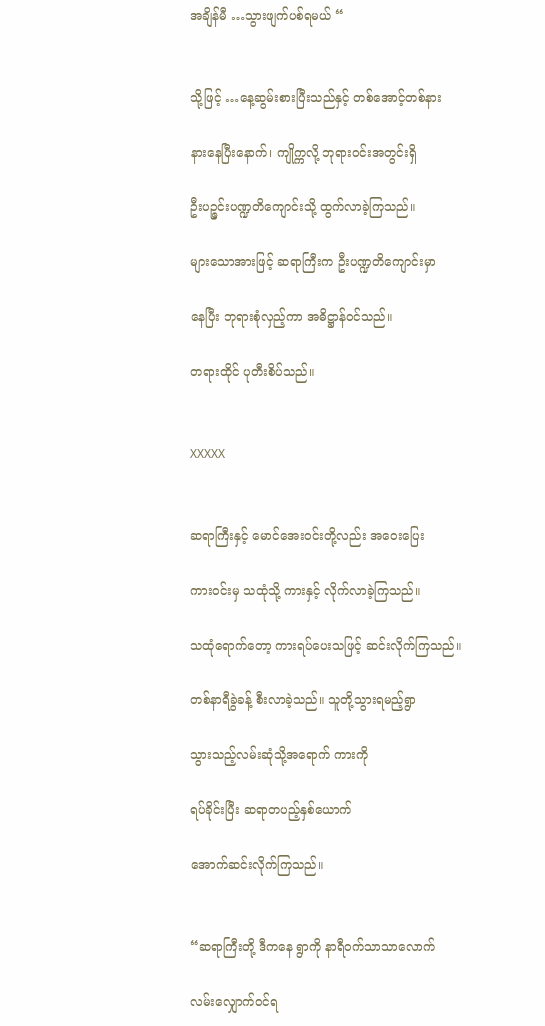အချိန်မီ …သွားဖျက်ပစ်ရမယ် “


သို့ဖြင့် …နေ့ဆွမ်းစားပြီးသည်နှင့် တစ်အောင့်တစ်နား

နားနေပြီးနောက်၊ ကျိုက္ကလို့ ဘုရားဝင်းအတွင်းရှိ

ဦးပဉ္ဇင်းပဏ္ဍတိကျောင်းသို့ ထွက်လာခဲ့ကြသည်။

များသောအားဖြင့် ဆရာကြီးက ဦးပဏ္ဍတိကျောင်းမှာ

နေပြီး ဘုရားစုံလှည့်ကာ အဓိဋ္ဌာန်ဝင်သည်။

တရားထိုင် ပုတီးစိပ်သည်။


XXXXX


ဆရာကြီးနှင့် မောင်အေးဝင်းတို့လည်း အဝေးပြေး

ကားဝင်းမှ သထုံသို့ ကားနှင့် လိုက်လာခဲ့ကြသည်။

သထုံရောက်တော့ ကားရပ်ပေးသဖြင့် ဆင်းလိုက်ကြသည်။

တစ်နာရီခွဲခန့် စီးလာခဲ့သည်။ သူတို့သွားရမည့်ရွာ

သွားသည့်လမ်းဆုံသို့အရောက် ကားကို

ရပ်ခိုင်းပြီး ဆရာတပည့်နှစ်ယောက်

အောက်ဆင်းလိုက်ကြသည်။


“ဆရာကြီးတို့ ဒီကနေ ရွာကို နာရီဝက်သာသာလောက်

လမ်းလျှောက်ဝင်ရ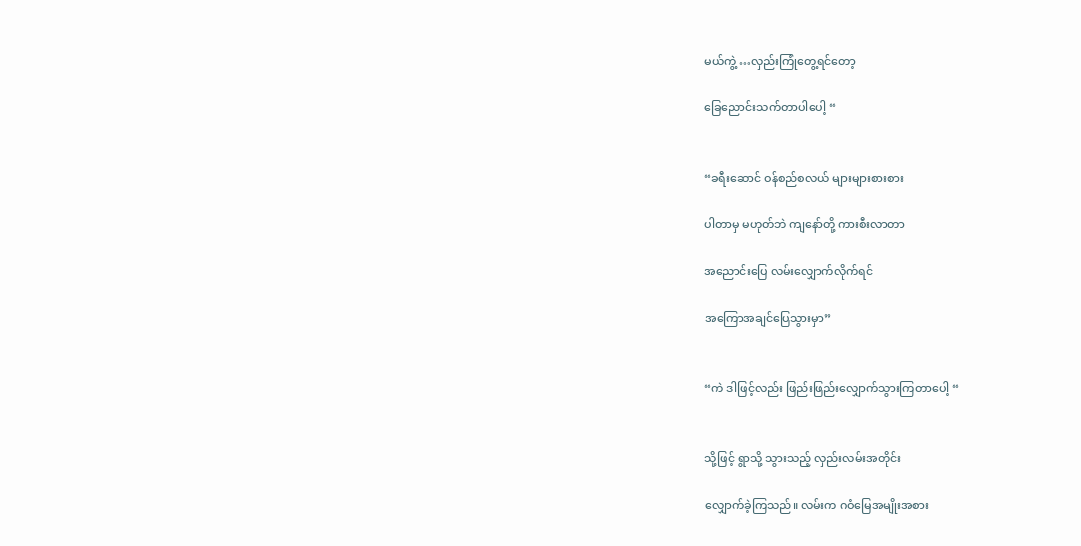မယ်ကွဲ့ …လှည်းကြုံတွေ့ရင်တော့

ခြေညောင်းသက်တာပါပေါ့ “


“ခရီးဆောင် ဝန်စည်စလယ် များများစားစား

ပါတာမှ မဟုတ်ဘဲ ကျနော်တို့ ကားစီးလာတာ

အညောင်းပြေ လမ်းလျှောက်လိုက်ရင်

အကြောအချင်ပြေသွားမှာ”


“ကဲ ဒါဖြင့်လည်း ဖြည်းဖြည်းလျှောက်သွားကြတာပေါ့ “


သို့ဖြင့် ရွာသို့ သွားသည့် လှည်းလမ်းအတိုင်း

လျှောက်ခဲ့ကြသည်။ လမ်းက ဂဝံမြေအမျိုးအစား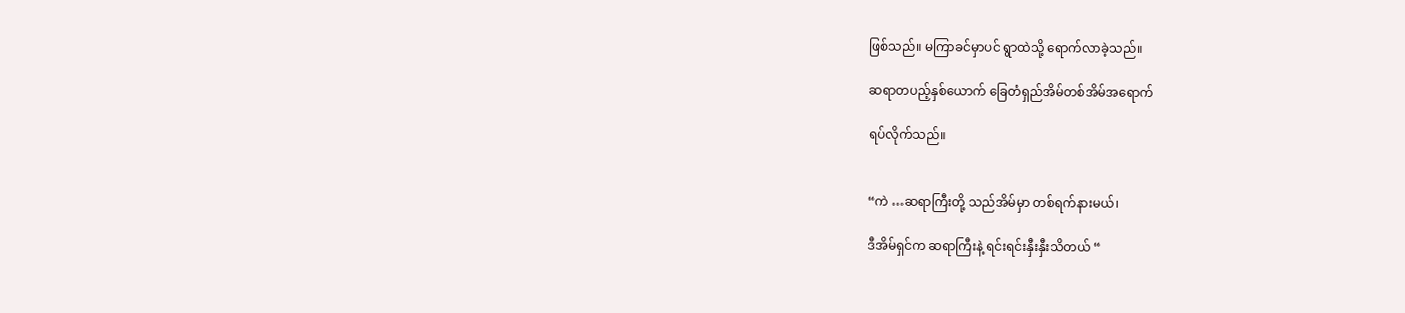ဖြစ်သည်။ မကြာခင်မှာပင် ရွာထဲသို့ ရောက်လာခဲ့သည်။

ဆရာတပည့်နှစ်ယောက် ခြေတံရှည်အိမ်တစ်အိမ်အရောက်

ရပ်လိုက်သည်။


“ကဲ …ဆရာကြီးတို့ သည်အိမ်မှာ တစ်ရက်နားမယ်၊

ဒီအိမ်ရှင်က ဆရာကြီးနဲ့ ရင်းရင်းနှီးနှီးသိတယ် “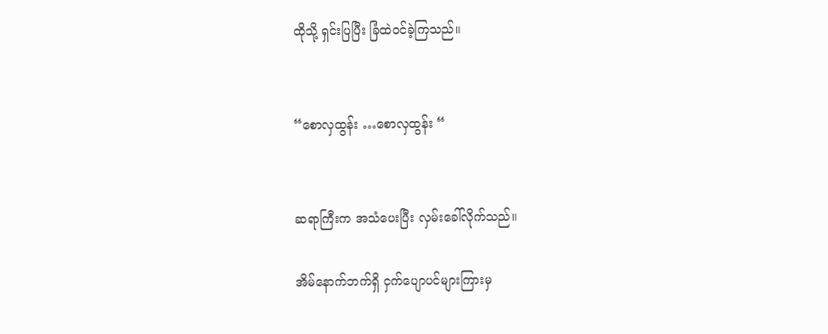ထိုသို့ ရှင်းပြပြီး ခြံထဲဝင်ခဲ့ကြသည်။


“စောလှထွန်း …စောလှထွန်း “


ဆရာကြီးက အသံပေးပြီး လှမ်းခေါ်လိုက်သည်။

အိမ်နောက်ဘက်ရှိ ငှက်ပျောပင်များကြားမှ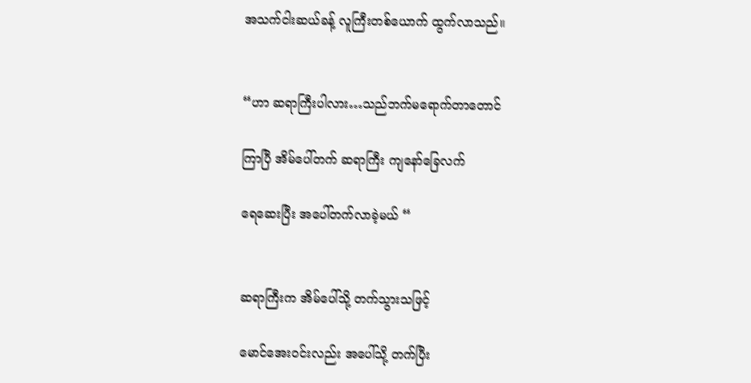အသက်ငါးဆယ်ခန့် လူကြီးတစ်ယောက် ထွက်လာသည်။


“ဟာ ဆရာကြီးပါလား…သည်ဘက်မရောက်တာတောင်

ကြာပြီ အိမ်ပေါ်တက် ဆရာကြီး ကျနော်ခြေလက်

ရေဆေးပြီး အပေါ်တက်လာခဲ့မယ် “


ဆရာကြီးက အိမ်ပေါ်သို့ တက်သွားသဖြင့်

မောင်အေးဝင်းလည်း အပေါ်သို့ တက်ပြီး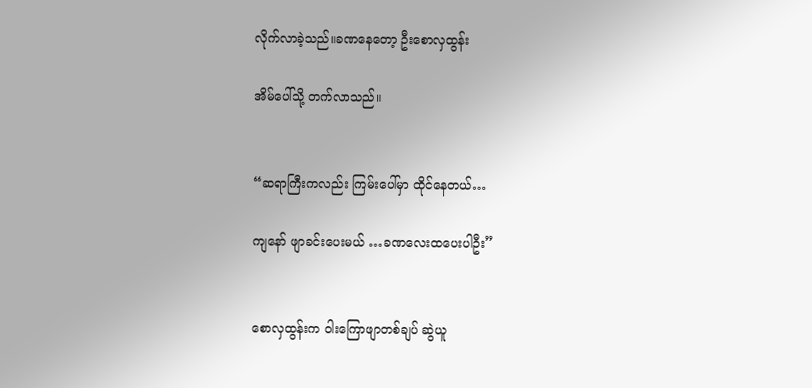လိုက်လာခဲ့သည်။ခဏနေတော့ ဦးစောလှထွန်း

အိမ်ပေါ်သို့ တက်လာသည်။


“ဆရာကြီးကလည်း ကြမ်းပေါ်မှာ ထိုင်နေတယ်…

ကျနော် ဖျာခင်းပေးမယ် …ခဏလေးထပေးပါဦး”


စောလှထွန်းက ဝါးကြောဖျာတစ်ချပ် ဆွဲယူ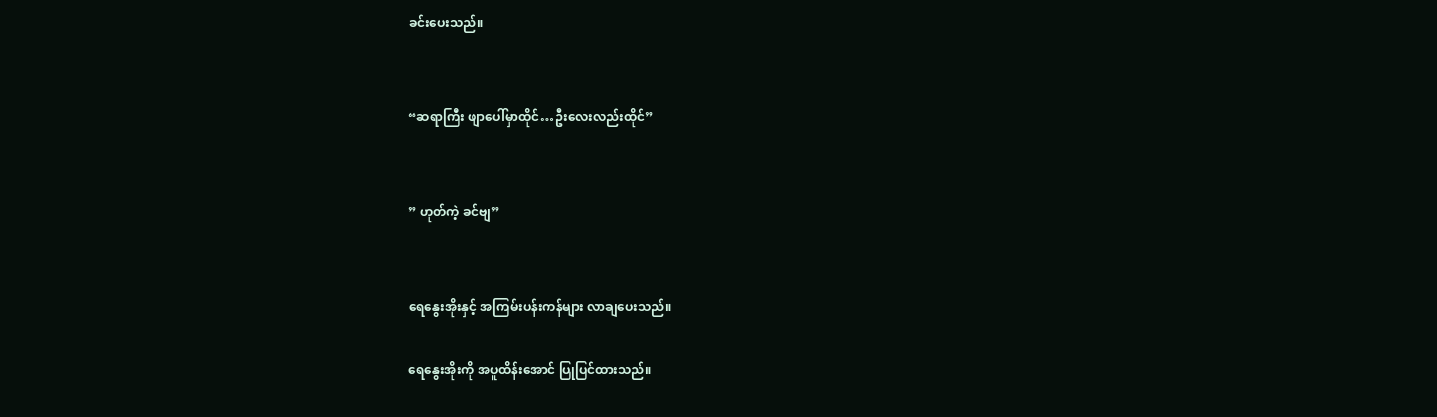ခင်းပေးသည်။


“ဆရာကြီး ဖျာပေါ်မှာထိုင်…ဦးလေးလည်းထိုင်”


” ဟုတ်ကဲ့ ခင်ဗျ”


ရေနွေးအိုးနှင့် အကြမ်းပန်းကန်များ လာချပေးသည်။

ရေနွေးအိုးကို အပူထိန်းအောင် ပြုပြင်ထားသည်။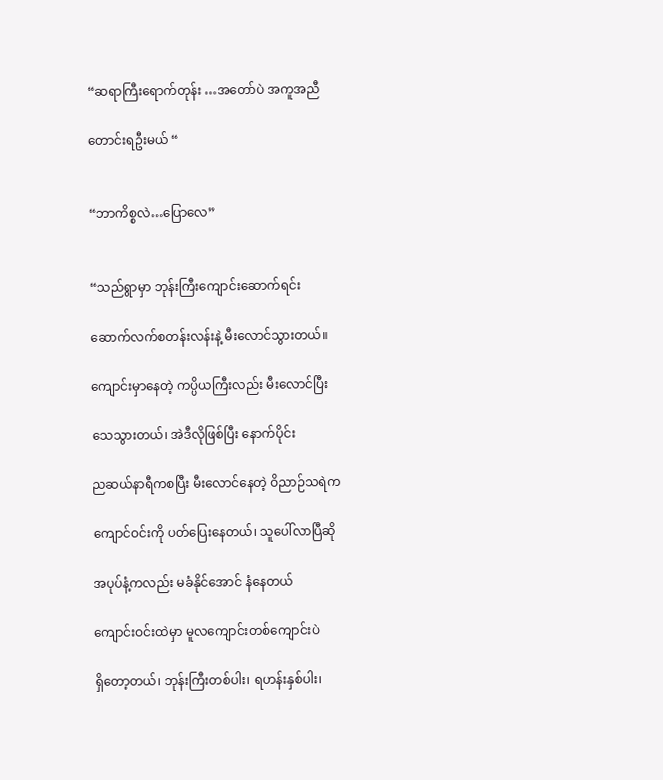“ဆရာကြီးရောက်တုန်း …အတော်ပဲ အကူအညီ

တောင်းရဦးမယ် “


“ဘာကိစ္စလဲ…ပြောလေ”


“သည်ရွာမှာ ဘုန်းကြီးကျောင်းဆောက်ရင်း

ဆောက်လက်စတန်းလန်းနဲ့ မီးလောင်သွားတယ်။

ကျောင်းမှာနေတဲ့ ကပ္ပိယကြီးလည်း မီးလောင်ပြီး

သေသွားတယ်၊ အဲဒီလိုဖြစ်ပြီး နောက်ပိုင်း

ညဆယ်နာရီကစပြီး မီးလောင်နေတဲ့ ဝိညာဉ်သရဲက

ကျောင်ဝင်းကို ပတ်ပြေးနေတယ်၊ သူပေါ်လာပြီဆို

အပုပ်နံ့ကလည်း မခံနိုင်အောင် နံနေတယ်

ကျောင်းဝင်းထဲမှာ မူလကျောင်းတစ်ကျောင်းပဲ

ရှိတော့တယ်၊ ဘုန်းကြီးတစ်ပါး၊ ရဟန်းနှစ်ပါး၊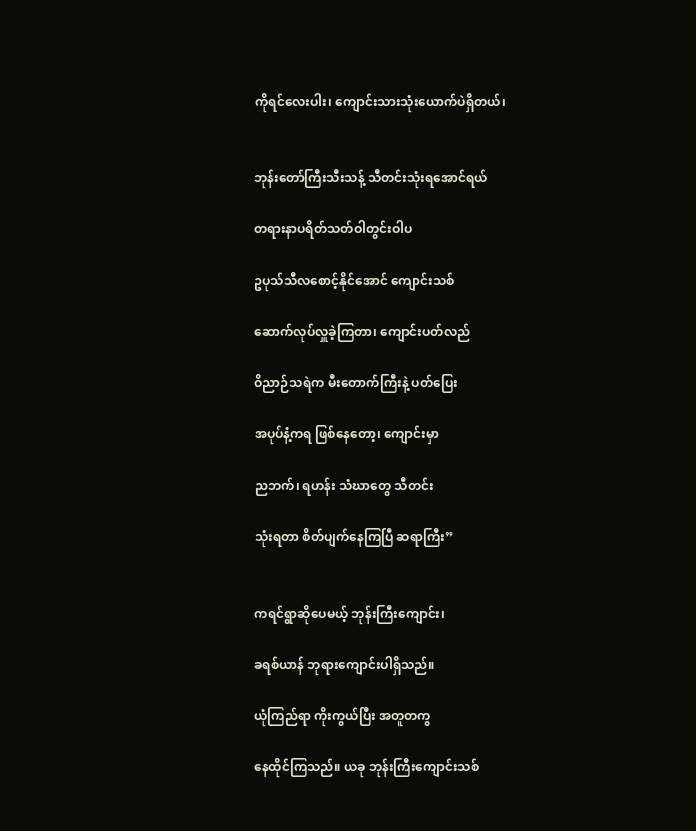ကိုရင်လေးပါး၊ ကျောင်းသားသုံးယောက်ပဲရှိတယ်၊


ဘုန်းတော်ကြီးသီးသန့် သီတင်းသုံးရအောင်ရယ်

တရားနာပရိတ်သတ်ဝါတွင်းဝါပ

ဥပုသ်သီလစောင့်နိုင်အောင် ကျောင်းသစ်

ဆောက်လုပ်လှူခဲ့ကြတာ၊ ကျောင်းပတ်လည်

ဝိညာဉ်သရဲက မီးတောက်ကြီးနဲ့ ပတ်ပြေး

အပုပ်နံ့ကရ ဖြစ်နေတော့၊ ကျောင်းမှာ

ညဘက်၊ ရဟန်း သံဃာတွေ သီတင်း

သုံးရတာ စိတ်ပျက်နေကြပြီ ဆရာကြီး”


ကရင်ရွာဆိုပေမယ့် ဘုန်းကြီးကျောင်း၊

ခရစ်ယာန် ဘုရားကျောင်းပါရှိသည်။

ယုံကြည်ရာ ကိုးကွယ်ပြီး အတူတကွ

နေထိုင်ကြသည်။ ယခု ဘုန်းကြီးကျောင်းသစ်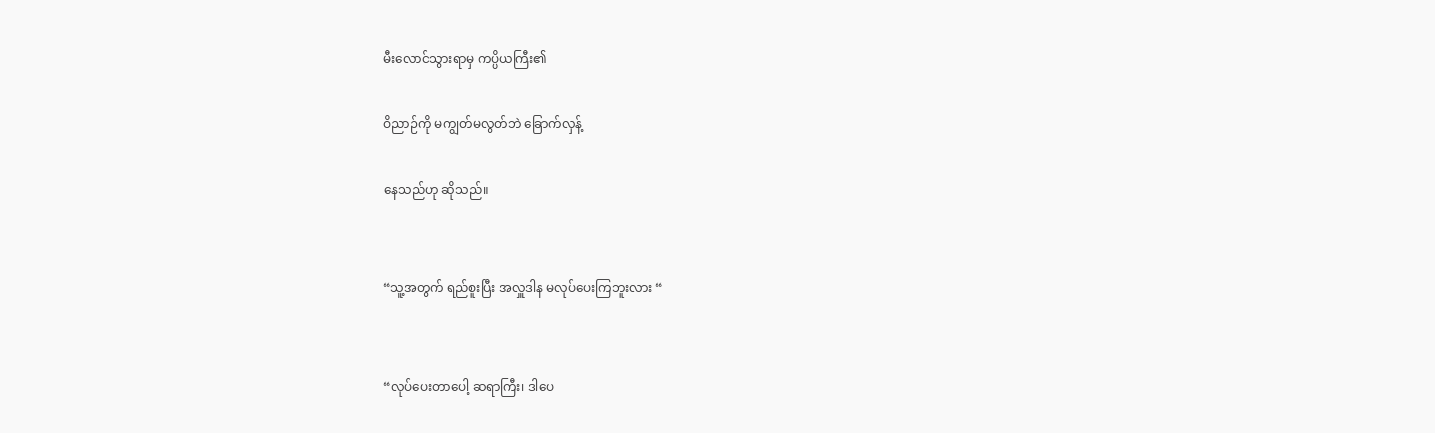မီးလောင်သွားရာမှ ကပ္ပိယကြီး၏

ဝိညာဉ်ကို မကျွတ်မလွတ်ဘဲ ခြောက်လှန့်

နေသည်ဟု ဆိုသည်။


“သူ့အတွက် ရည်စူးပြီး အလှူဒါန မလုပ်ပေးကြဘူးလား “


“လုပ်ပေးတာပေါ့ ဆရာကြီး၊ ဒါပေ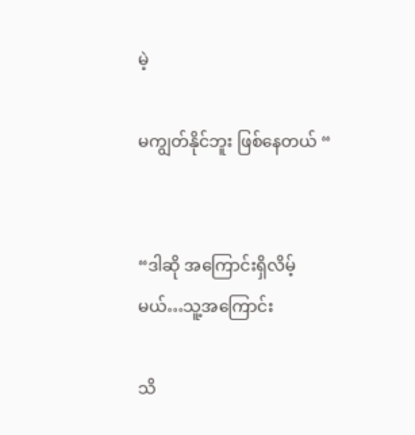မဲ့

မကျွတ်နိုင်ဘူး ဖြစ်နေတယ် “


“ဒါဆို အကြောင်းရှိလိမ့်မယ်…သူ့အကြောင်း

သိ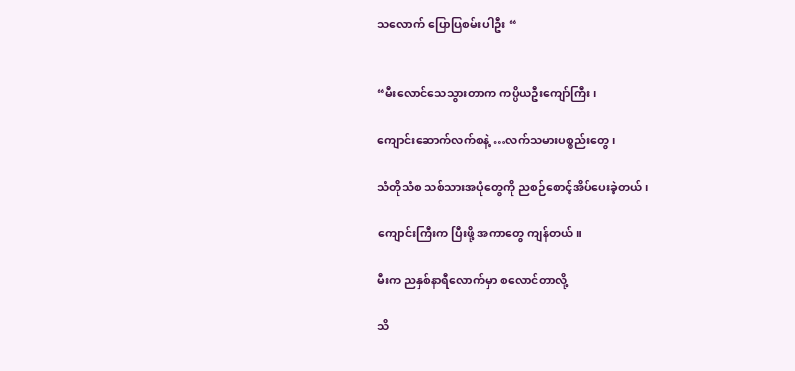သလောက် ပြောပြစမ်းပါဦး “


“မီးလောင်သေသွားတာက ကပ္ပိယဦးကျော်ကြီး၊

ကျောင်းဆောက်လက်စနဲ့ …လက်သမားပစ္စည်းတွေ၊

သံတိုသံစ သစ်သားအပုံတွေကို ညစဉ်စောင့်အိပ်ပေးခဲ့တယ်၊

ကျောင်းကြီးက ပြီးဖို့ အကာတွေ ကျန်တယ်။

မီးက ညနှစ်နာရီလောက်မှာ စလောင်တာလို့

သိ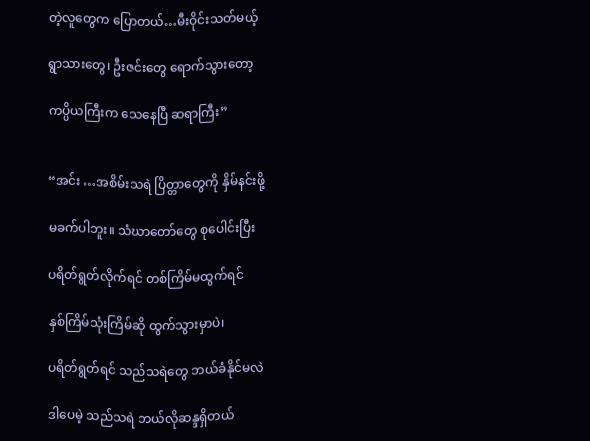တဲ့လူတွေက ပြောတယ်…မီးဝိုင်းသတ်မယ့်

ရွာသားတွေ၊ ဦးဇင်းတွေ ရောက်သွားတော့

ကပ္ပိယကြီးက သေနေပြီ ဆရာကြီး”


“အင်း …အစိမ်းသရဲ ပြိတ္တာတွေကို နှိမ်နင်းဖို့

မခက်ပါဘူး။ သံဃာတော်တွေ စုပေါင်းပြီး

ပရိတ်ရွတ်လိုက်ရင် တစ်ကြိမ်မထွက်ရင်

နှစ်ကြိမ်သုံးကြိမ်ဆို ထွက်သွားမှာပဲ၊

ပရိတ်ရွတ်ရင် သည်သရဲတွေ ဘယ်ခံနိုင်မလဲ

ဒါပေမဲ့ သည်သရဲ ဘယ်လိုဆန္ဒရှိတယ်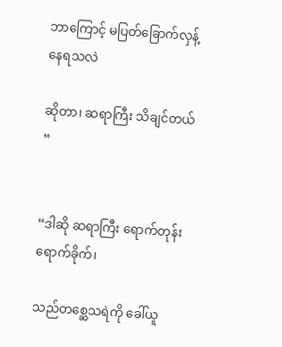ဘာကြောင့် မပြတ်ခြောက်လှန့်နေရသလဲ

ဆိုတာ၊ ဆရာကြီး သိချင်တယ် “


“ဒါဆို ဆရာကြီး ရောက်တုန်းရောက်ခိုက်၊

သည်တစ္ဆေသရဲကို ခေါ်ယူ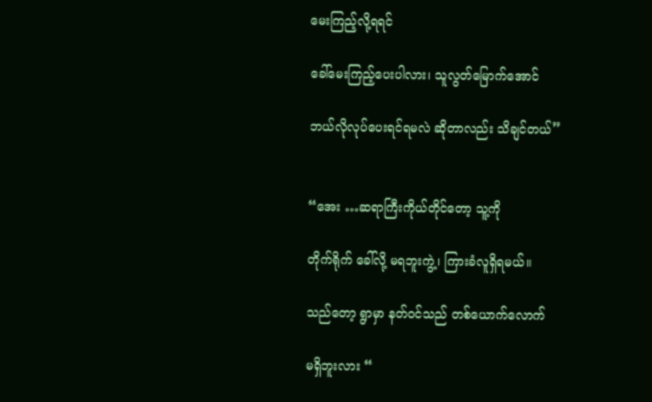မေးကြည့်လို့ရရင်

ခေါ်မေးကြည့်ပေးပါလား၊ သူလွတ်မြောက်အောင်

ဘယ်လိုလုပ်ပေးရင်ရမလဲ ဆိုတာလည်း သိချင်တယ်”


“အေး …ဆရာကြီးကိုယ်တိုင်တော့ သူ့ကို

တိုက်ရိုက် ခေါ်လို့ မရဘူးကွဲ့၊ ကြားခံလူရှိရမယ်။

သည်တော့ ရွာမှာ နတ်ဝင်သည် တစ်ယောက်လောက်

မရှိဘူးလား “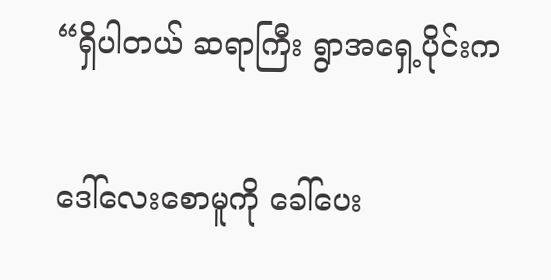“ရှိပါတယ် ဆရာကြီး ရွာအရှေ့ပိုင်းက

ဒေါ်လေးစောမူကို ခေါ်ပေး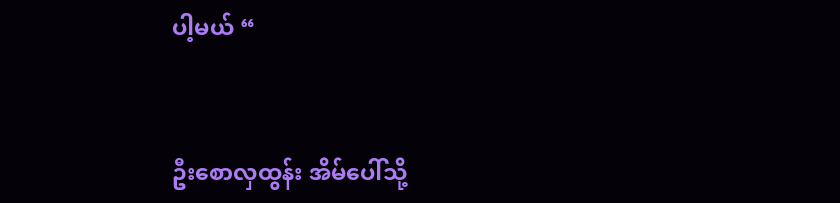ပါ့မယ် “


ဦးစောလှထွန်း အိမ်ပေါ်သို့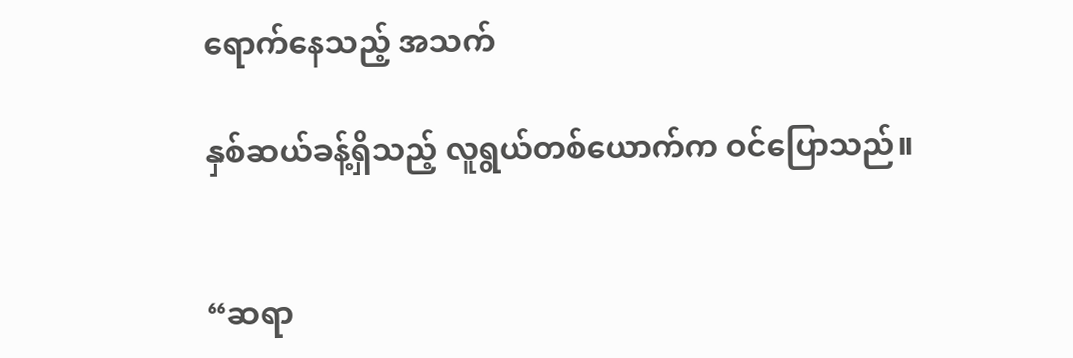ရောက်နေသည့် အသက်

နှစ်ဆယ်ခန့်ရှိသည့် လူရွယ်တစ်ယောက်က ဝင်ပြောသည်။


“ဆရာ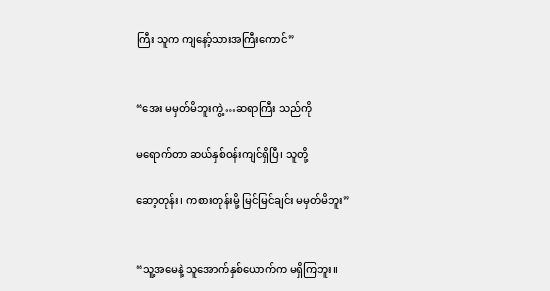ကြီး သူက ကျနော့်သားအကြီးကောင်”


“အေး မမှတ်မိဘူးကွဲ့ …ဆရာကြီး သည်ကို

မရောက်တာ ဆယ်နှစ်ဝန်းကျင်ရှိပြီ၊ သူတို့

ဆော့တုန်း၊ ကစားတုန်းမို့ မြင်မြင်ချင်း မမှတ်မိဘူး”


“သူ့အမေနဲ့ သူအောက်နှစ်ယောက်က မရှိကြဘူး။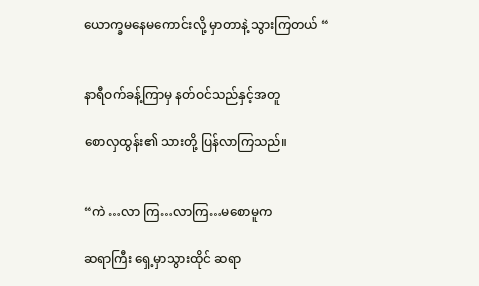ယောက္ခမနေမကောင်းလို့ မှာတာနဲ့ သွားကြတယ် “


နာရီဝက်ခန့်ကြာမှ နတ်ဝင်သည်နှင့်အတူ

စောလှထွန်း၏ သားတို့ ပြန်လာကြသည်။


“ကဲ …လာ ကြ…လာကြ…မစောမူက

ဆရာကြီး ရှေ့မှာသွားထိုင် ဆရာ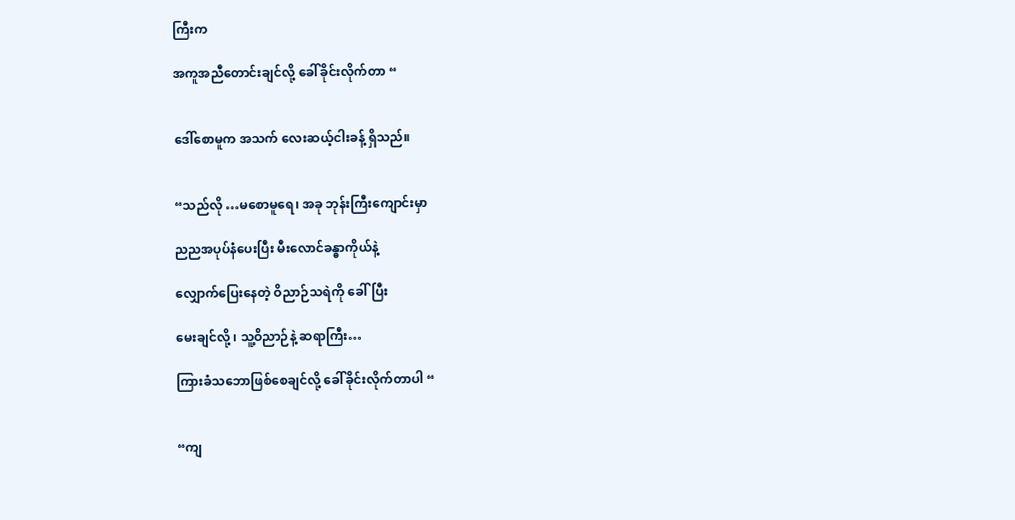ကြီးက

အကူအညီတောင်းချင်လို့ ခေါ်ခိုင်းလိုက်တာ “


ဒေါ်စောမူက အသက် လေးဆယ့်ငါးခန့် ရှိသည်။


“သည်လို …မစောမူရေ၊ အခု ဘုန်းကြီးကျောင်းမှာ

ညညအပုပ်နံပေးပြီး မီးလောင်ခန္ဓာကိုယ်နဲ့

လျှောက်ပြေးနေတဲ့ ဝိညာဉ်သရဲကို ခေါ်ပြီး

မေးချင်လို့ ၊ သူ့ဝိညာဉ်နဲ့ ဆရာကြီး…

ကြားခံသဘောဖြစ်စေချင်လို့ ခေါ်ခိုင်းလိုက်တာပါ “


“ကျ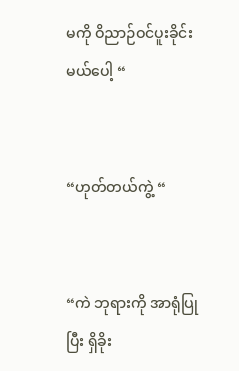မကို ဝိညာဉ်ဝင်ပူးခိုင်းမယ်ပေါ့ “


“ဟုတ်တယ်ကွဲ့ “


“ကဲ ဘုရားကို အာရုံပြုပြီး ရှိခိုး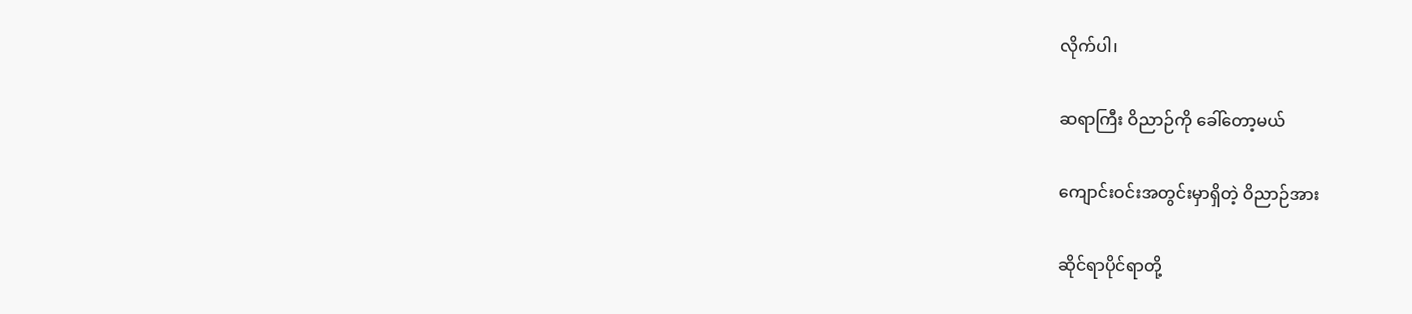လိုက်ပါ၊

ဆရာကြီး ဝိညာဉ်ကို ခေါ်တော့မယ်

ကျောင်းဝင်းအတွင်းမှာရှိတဲ့ ဝိညာဉ်အား

ဆိုင်ရာပိုင်ရာတို့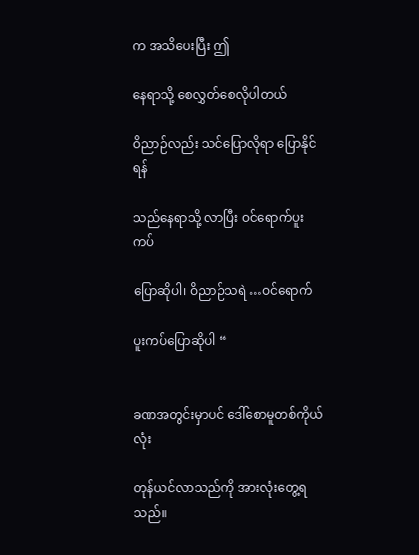က အသိပေးပြီး ဤ

နေရာသို့ စေလွှတ်စေလိုပါတယ်

ဝိညာဉ်လည်း သင်ပြောလိုရာ ပြောနိုင်ရန်

သည်နေရာသို့ လာပြီး ဝင်ရောက်ပူးကပ်

ပြောဆိုပါ၊ ဝိညာဉ်သရဲ …ဝင်ရောက်

ပူးကပ်ပြောဆိုပါ “


ခဏအတွင်းမှာပင် ဒေါ်စောမူတစ်ကိုယ်လုံး

တုန်ယင်လာသည်ကို အားလုံးတွေ့ရသည်။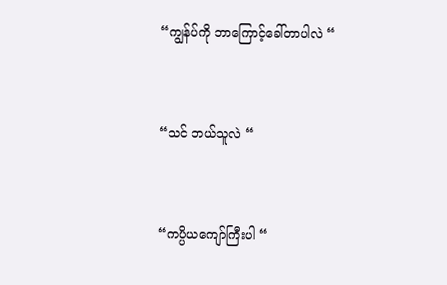“ကျွန်ပ်ကို ဘာကြောင့်ခေါ်တာပါလဲ “


“သင် ဘယ်သူလဲ “


“ကပ္ပိယကျော်ကြီးပါ “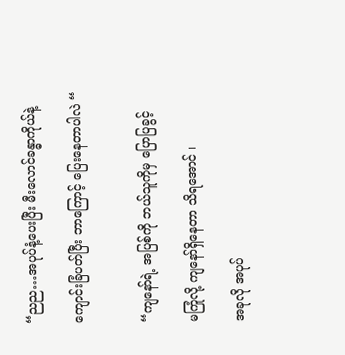“ညည…အပုပ်နံ့ပေးပြီး မီးလောင်ခန္ဓာကိုယ်နဲ့

ကျောင်းခြံပတ်ပြီး ဘာကြောင့် ပြေးနေတာပါလဲ “


“ကျနော်ရဲ့ အပြစ်ကို ဘယ်သူကိုမှ ပြောပြခွင့်

မကြုံလို့ ကျနော်ရှိနေတာ သိရအောင် ၊

အခုလို အပုပ်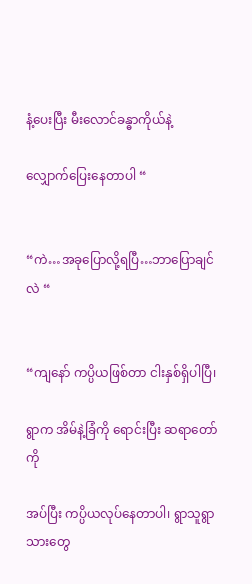နံ့ပေးပြီး မီးလောင်ခန္ဓာကိုယ်နဲ့

လျှောက်ပြေးနေတာပါ “


“ကဲ…အခုပြောလို့ရပြီ…ဘာပြောချင်လဲ “


“ကျနော် ကပ္ပိယဖြစ်တာ ငါးနှစ်ရှိပါပြီ၊

ရွာက အိမ်နဲ့ခြံကို ရောင်းပြီး ဆရာတော်ကို

အပ်ပြီး ကပ္ပိယလုပ်နေတာပါ၊ ရွာသူရွာသားတွေ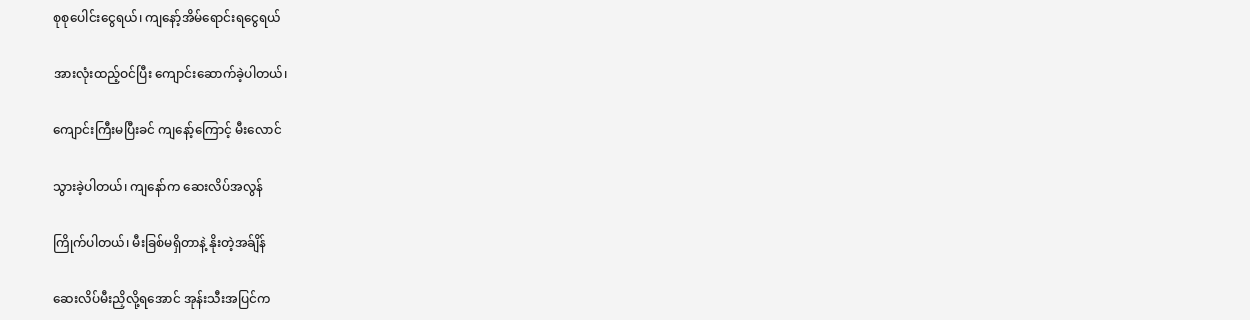စုစုပေါင်းငွေရယ်၊ ကျနော့်အိမ်ရောင်းရငွေရယ်

အားလုံးထည့်ဝင်ပြီး ကျောင်းဆောက်ခဲ့ပါတယ်၊

ကျောင်းကြီးမပြီးခင် ကျနော့်ကြောင့် မီးလောင်

သွားခဲ့ပါတယ်၊ ကျနော်က ဆေးလိပ်အလွန်

ကြိုက်ပါတယ်၊ မီးခြစ်မရှိတာနဲ့ နိုးတဲ့အခ်ျိန်

ဆေးလိပ်မီးညှိလို့ရအောင် အုန်းသီးအပြင်က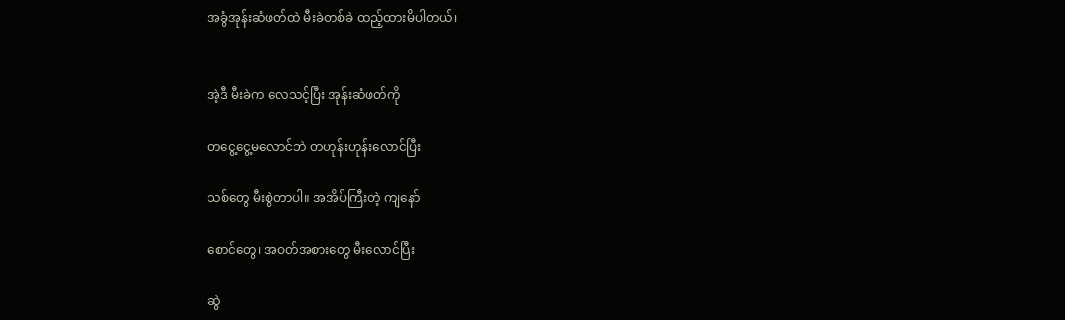အခွံအုန်းဆံဖတ်ထဲ မီးခဲတစ်ခဲ ထည့်ထားမိပါတယ်၊


အဲ့ဒီ မီးခဲက လေသင့်ပြီး အုန်းဆံဖတ်ကို

တငွေ့ငွေ့မလောင်ဘဲ တဟုန်းဟုန်းလောင်ပြီး

သစ်တွေ မီးစွဲတာပါ။ အအိပ်ကြီးတဲ့ ကျနော်

စောင်တွေ၊ အဝတ်အစားတွေ မီးလောင်ပြီး

ဆွဲ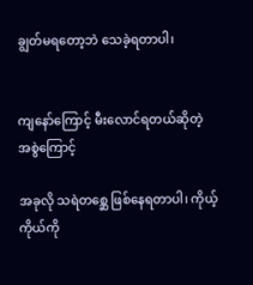ချွတ်မရတော့ဘဲ သေခဲ့ရတာပါ၊


ကျနော်ကြောင့် မီးလောင်ရတယ်ဆိုတဲ့ အစွဲကြောင့်

အခုလို သရဲတစ္ဆေ ဖြစ်နေရတာပါ၊ ကိုယ့်ကိုယ်ကို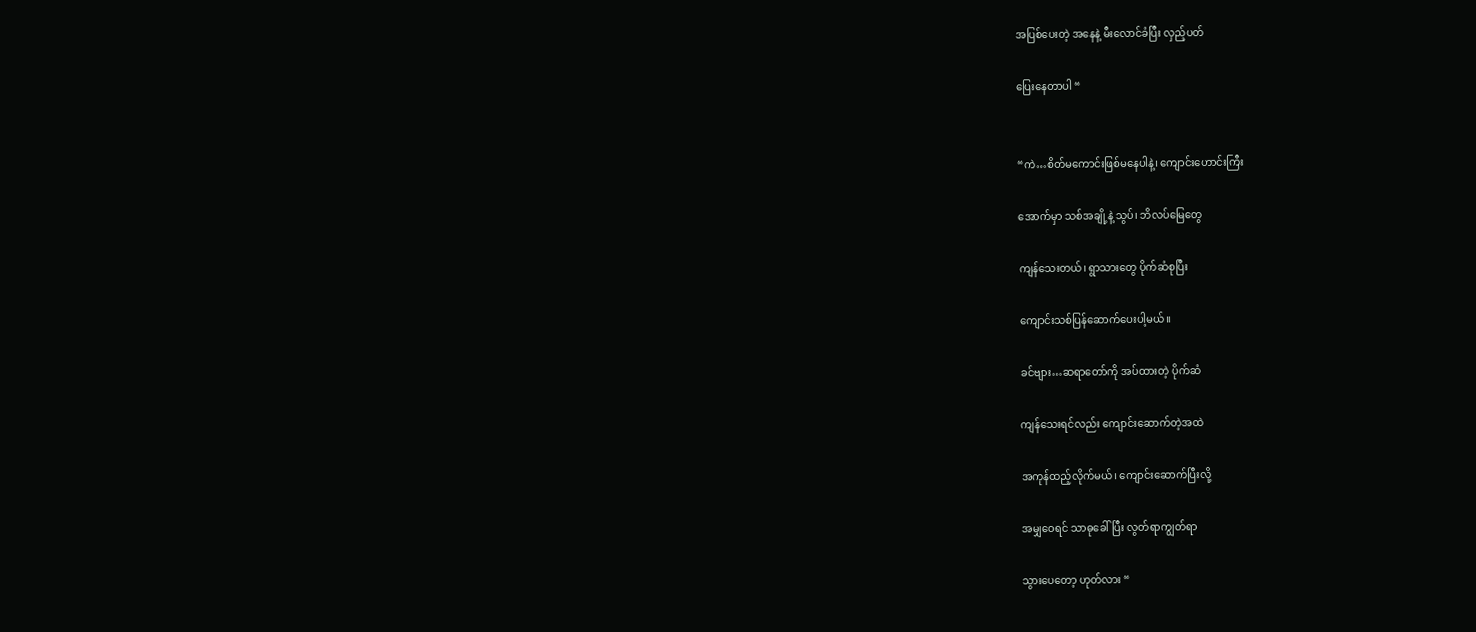အပြစ်ပေးတဲ့ အနေနဲ့ မီးလောင်ခံပြီး လှည့်ပတ်

ပြေးနေတာပါ “


“ကဲ…စိတ်မကောင်းဖြစ်မနေပါနဲ့၊ ကျောင်းဟောင်းကြီး

အောက်မှာ သစ်အချို့နဲ့ သွပ်၊ ဘိလပ်မြေတွေ

ကျန်သေးတယ်၊ ရွာသားတွေ ပိုက်ဆံစုပြီး

ကျောင်းသစ်ပြန်ဆောက်ပေးပါ့မယ်။

ခင်ဗျား…ဆရာတော်ကို အပ်ထားတဲ့ ပိုက်ဆံ

ကျန်သေးရင်လည်း ကျောင်းဆောက်တဲ့အထဲ

အကုန်ထည့်လိုက်မယ်၊ ကျောင်းဆောက်ပြီးလို့

အမျှဝေရင် သာဓုခေါ်ပြီး လွတ်ရာကျွတ်ရာ

သွားပေတော့ ဟုတ်လား “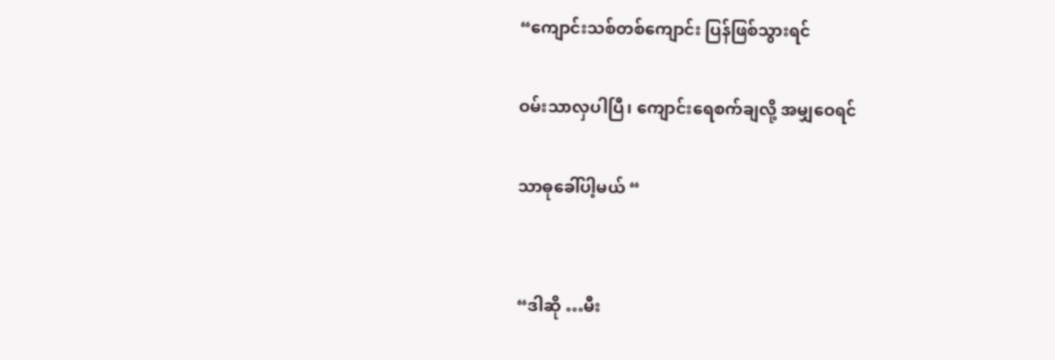“ကျောင်းသစ်တစ်ကျောင်း ပြန်ဖြစ်သွားရင်

ဝမ်းသာလှပါပြီ၊ ကျောင်းရေစက်ချလို့ အမျှဝေရင်

သာဓုခေါ်ပါ့မယ် “


“ဒါဆို …မီး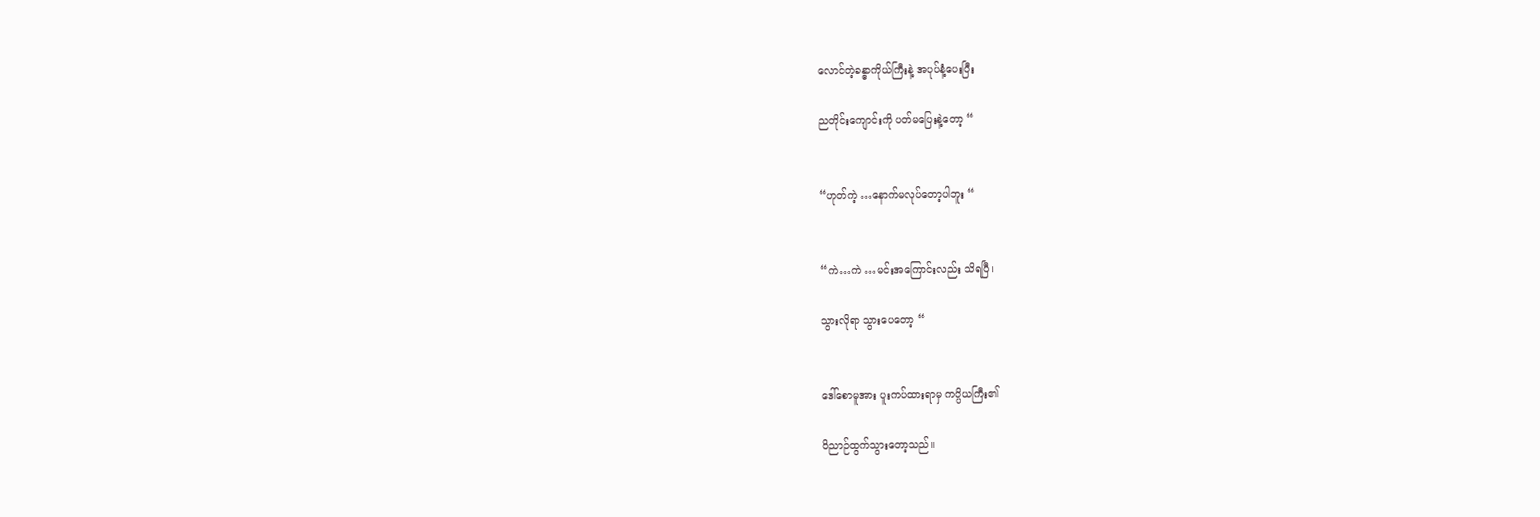လောင်တဲ့ခန္ဓာကိုယ်ကြီးနဲ့ အပုပ်နံ့ပေးပြီး

ညတိုင်းကျောင်းကို ပတ်မပြေးနဲ့တော့ “


“ဟုတ်ကဲ့ …နောက်မလုပ်တော့ပါဘူး “


“ကဲ…ကဲ …မင်းအကြောင်းလည်း သိရပြီ၊

သွားလိုရာ သွားပေတော့ “


ဒေါ်စောမူအား ပူးကပ်ထားရာမှ ကပ္ပိယကြီး၏

ဝိညာဉ်ထွက်သွားတော့သည်။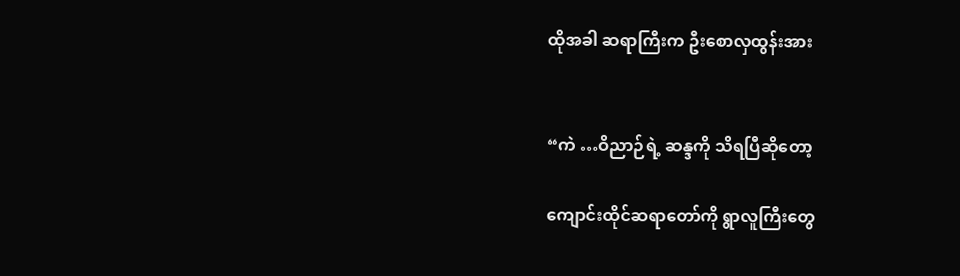ထိုအခါ ဆရာကြီးက ဦးစောလှထွန်းအား


“ကဲ …ဝိညာဉ်ရဲ့ ဆန္ဒကို သိရပြီဆိုတော့

ကျောင်းထိုင်ဆရာတော်ကို ရွာလူကြီးတွေ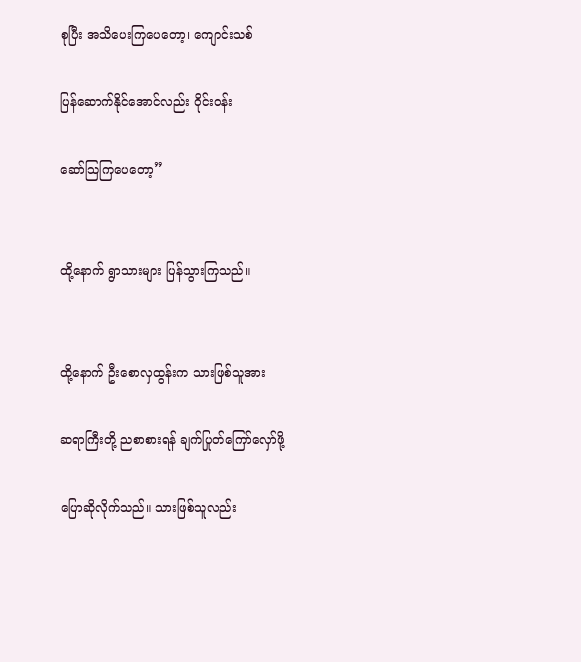စုပြီး အသိပေးကြပေတော့၊ ကျောင်းသစ်

ပြန်ဆောက်နိုင်အောင်လည်း ဝိုင်းဝန်း

ဆော်သြကြပေတော့”


ထို့နောက် ရွာသားများ ပြန်သွားကြသည်။


ထို့နောက် ဦးစောလှထွန်းက သားဖြစ်သူအား

ဆရာကြီးတို့ ညစာစားရန် ချက်ပြုတ်ကြော်လှော်ဖို့

ပြောဆိုလိုက်သည်။ သားဖြစ်သူလည်း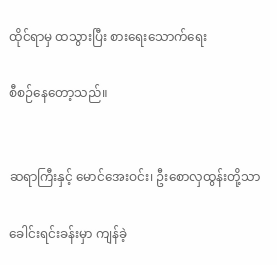ထိုင်ရာမှ ထသွားပြီး စားရေးသောက်ရေး

စီစဉ်နေတော့သည်။


ဆရာကြီးနှင့် မောင်အေးဝင်း၊ ဦးစောလှထွန်းတို့သာ

ခေါင်းရင်းခန်းမှာ ကျန်ခဲ့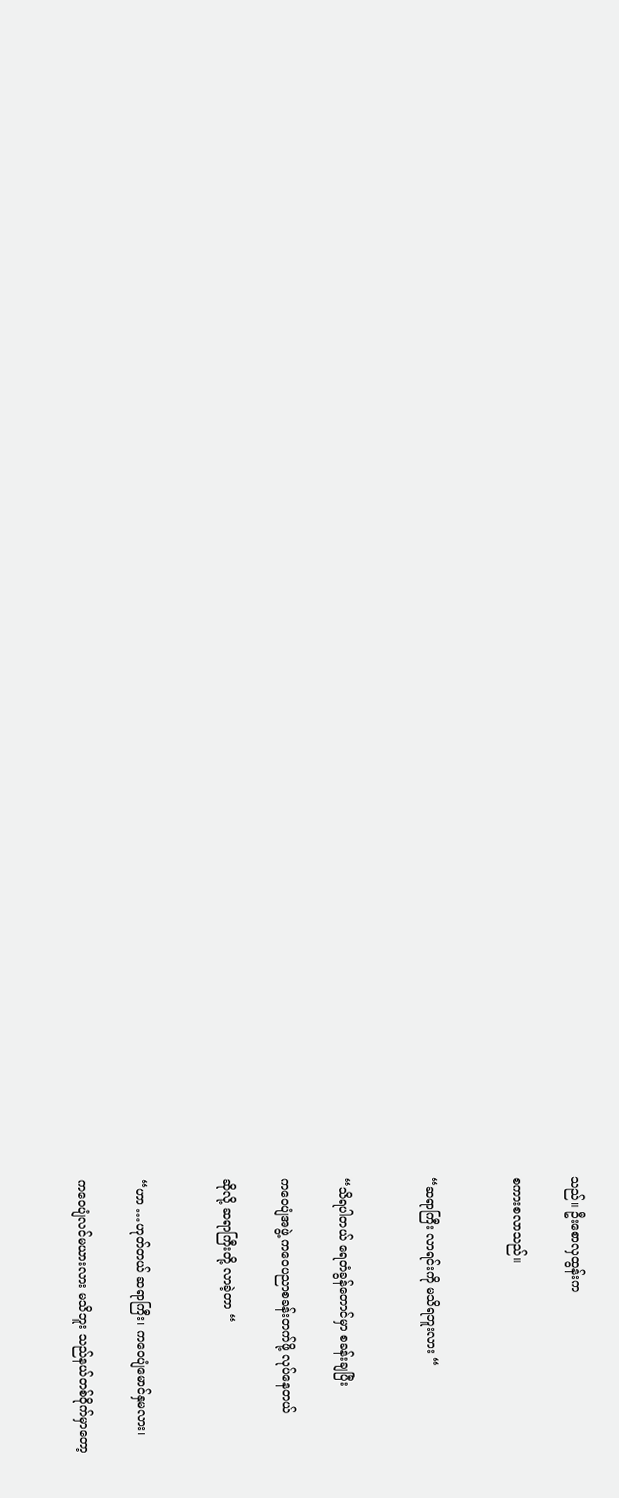သည်။ ဦးစောလှထွန်းက

စကားစလာသည်။


“ဆရာကြီး လာရင်းကို မသိရဘူးလား “


“သိရပါတယ် ရေတံခွန်တောင်မှာ စခန်းချပြီး

ကဝေပျံအဖွဲ့ ကဝေပညာစခန်းတက်ဖို့ လုပ်နေတယ်

ဆိုလို့ ဆရာကြီးတို့ လာခဲ့တာ “


“ဟာ …ဟုတ်တယ် ဆရာကြီး၊ ကဝေပျံမောင်နှမလား၊

ကဝေပျံလင်မယားလား မသိဘူး သည်နယ်တစ်ဝိုက်မှာတော့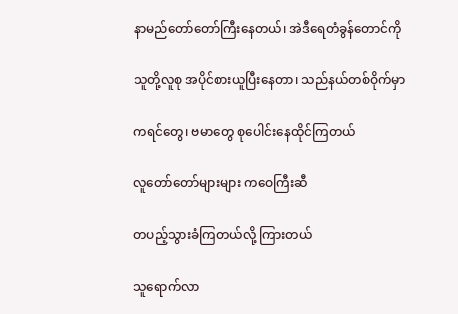နာမည်တော်တော်ကြီးနေတယ်၊ အဲဒီရေတံခွန်တောင်ကို

သူတို့လူစု အပိုင်စားယူပြီးနေတာ၊ သည်နယ်တစ်ဝိုက်မှာ

ကရင်တွေ၊ ဗမာတွေ စုပေါင်းနေထိုင်ကြတယ်

လူတော်တော်များများ ကဝေကြီးဆီ

တပည့်သွားခံကြတယ်လို့ ကြားတယ်

သူရောက်လာ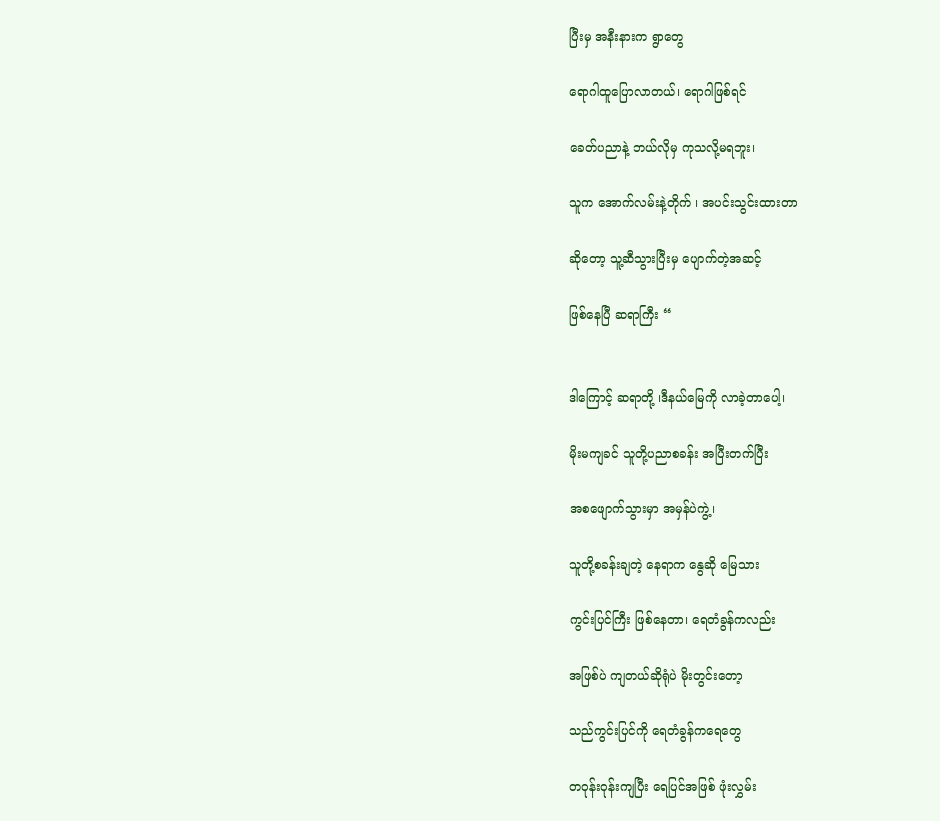ပြီးမှ အနီးနားက ရွာတွေ

ရောဂါထူပြောလာတယ်၊ ရောဂါဖြစ်ရင်

ခေတ်ပညာနဲ့ ဘယ်လိုမှ ကုသလို့မရဘူး၊

သူက အောက်လမ်းနဲ့တိုက် ၊ အပင်းသွင်းထားတာ

ဆိုတော့ သူ့ဆီသွားပြီးမှ ပျောက်တဲ့အဆင့်

ဖြစ်နေပြီ ဆရာကြီး “


ဒါကြောင့် ဆရာတို့ ၊ဒီနယ်မြေကို လာခဲ့တာပေါ့၊

မိုးမကျခင် သူတို့ပညာစခန်း အပြီးတက်ပြီး

အစဖျောက်သွားမှာ အမှန်ပဲကွဲ့၊

သူတို့စခန်းချတဲ့ နေရာက နွေဆို မြေသား

ကွင်းပြင်ကြီး ဖြစ်နေတာ၊ ရေတံခွန်ကလည်း

အဖြစ်ပဲ ကျတယ်ဆိုရုံပဲ မိုးတွင်းတော့

သည်ကွင်းပြင်ကို ရေတံခွန်ကရေတွေ

တဝုန်းဝုန်းကျပြီး ရေပြင်အဖြစ် ဖုံးလွှမ်း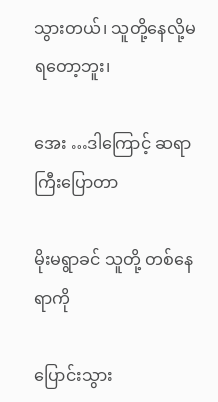သွားတယ်၊ သူတို့နေလို့မရတော့ဘူး၊

အေး …ဒါကြောင့် ဆရာကြီးပြောတာ

မိုးမရွာခင် သူတို့ တစ်နေရာကို

ပြောင်းသွား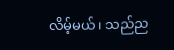လိမ့်မယ်၊ သည်ည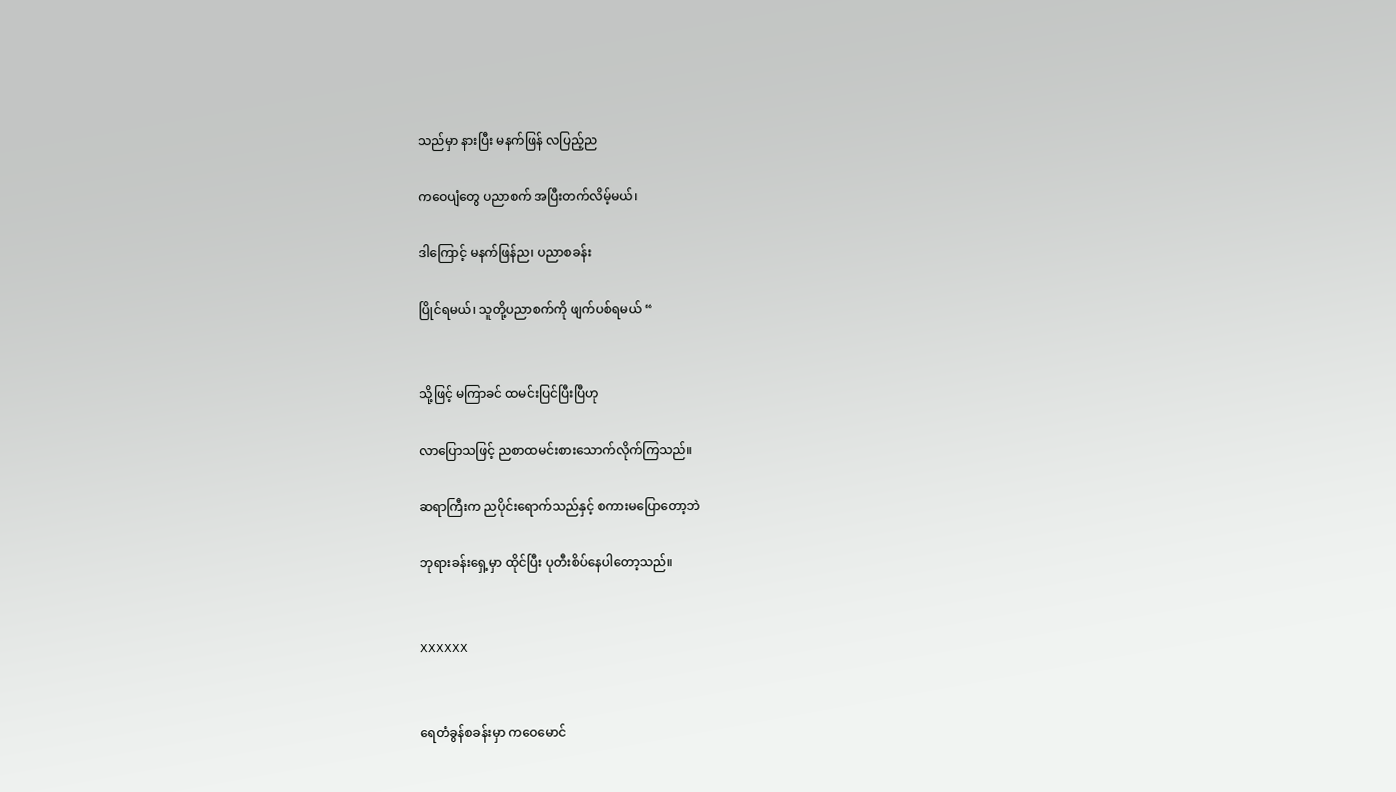သည်မှာ နားပြီး မနက်ဖြန် လပြည့်ည

ကဝေပျံတွေ ပညာစက် အပြီးတက်လိမ့်မယ်၊

ဒါကြောင့် မနက်ဖြန်ည၊ ပညာစခန်း

ပြိုင်ရမယ်၊ သူတို့ပညာစက်ကို ဖျက်ပစ်ရမယ် “


သို့ဖြင့် မကြာခင် ထမင်းပြင်ပြီးပြီဟု

လာပြောသဖြင့် ညစာထမင်းစားသောက်လိုက်ကြသည်။

ဆရာကြီးက ညပိုင်းရောက်သည်နှင့် စကားမပြောတော့ဘဲ

ဘုရားခန်းရှေ့မှာ ထိုင်ပြီး ပုတီးစိပ်နေပါတော့သည်။


XXXXXX


ရေတံခွန်စခန်းမှာ ကဝေမောင်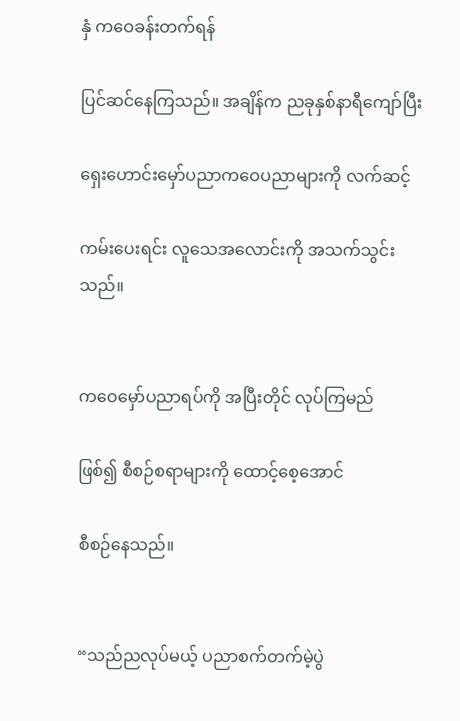နှံ ကဝေခန်းတက်ရန်

ပြင်ဆင်နေကြသည်။ အချိန်က ညခုနှစ်နာရီကျော်ပြီး

ရှေးဟောင်းမှော်ပညာကဝေပညာများကို လက်ဆင့်

ကမ်းပေးရင်း လူသေအလောင်းကို အသက်သွင်းသည်။


ကဝေမှော်ပညာရပ်ကို အပြီးတိုင် လုပ်ကြမည်

ဖြစ်၍ စီစဉ်စရာများကို ထောင့်စေ့အောင်

စီစဉ်နေသည်။


“သည်ညလုပ်မယ့် ပညာစက်တက်မဲ့ပွဲ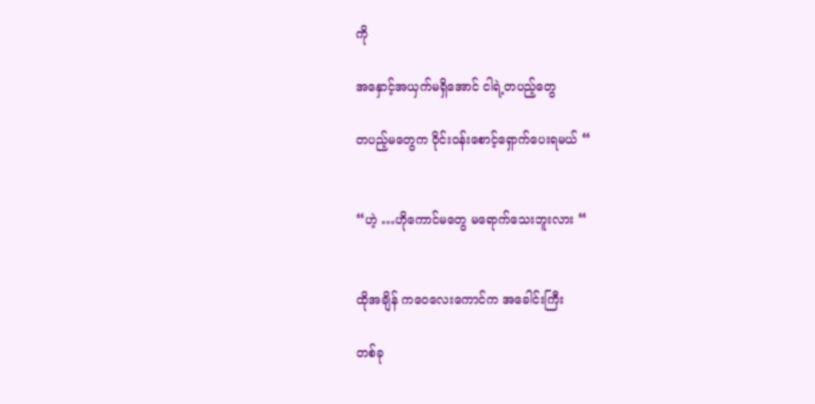ကို

အနှောင့်အယှက်မရှိအောင် ငါရဲ့တပည့်တွေ

တပည့်မတွေက ဝိုင်းဝန်းစောင့်ရှောက်ပေးရမယ် “


“ဟဲ့ …ဟိုကောင်မတွေ မရောက်သေးဘူးလား “


ထိုအချိန် ကဝေလေးကောင်က အခေါင်းကြီး

တစ်ခု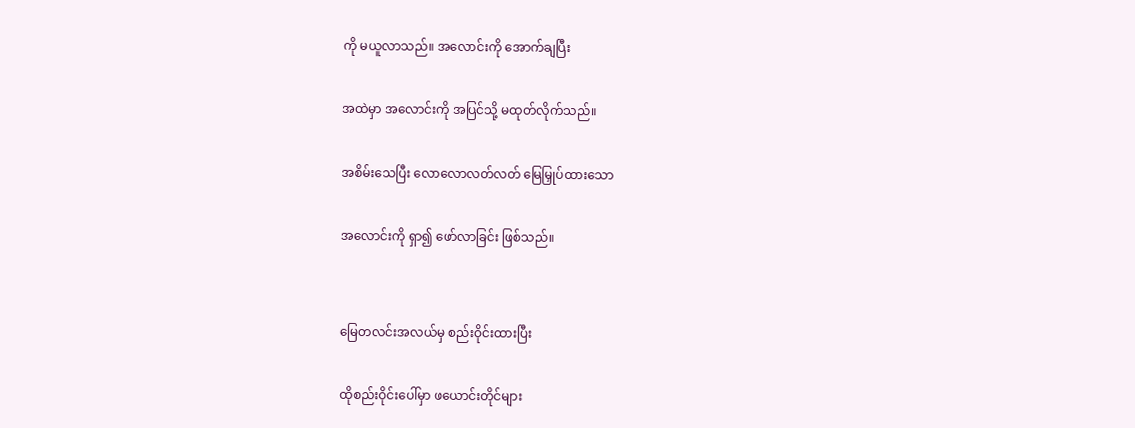ကို မယူလာသည်။ အလောင်းကို အောက်ချပြီး

အထဲမှာ အလောင်းကို အပြင်သို့ မထုတ်လိုက်သည်။

အစိမ်းသေပြီး လောလောလတ်လတ် မြေမြှုပ်ထားသော

အလောင်းကို ရှာ၍ ဖော်လာခြင်း ဖြစ်သည်။


မြေတလင်းအလယ်မှ စည်းဝိုင်းထားပြီး

ထိုစည်းဝိုင်းပေါ်မှာ ဖယောင်းတိုင်များ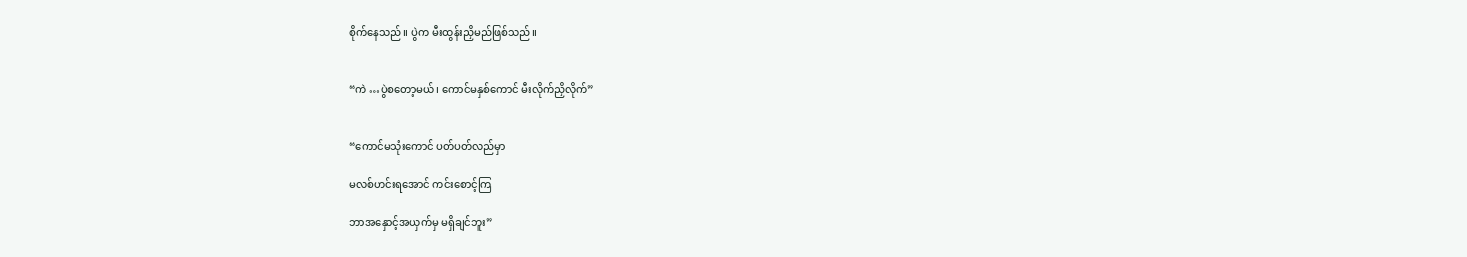စိုက်နေသည်။ ပွဲက မီးထွန်းညှိမည်ဖြစ်သည်။


“ကဲ …ပွဲစတော့မယ်၊ ကောင်မနှစ်ကောင် မီးလိုက်ညှိလိုက်”


“ကောင်မသုံးကောင် ပတ်ပတ်လည်မှာ

မလစ်ဟင်းရအောင် ကင်းစောင့်ကြ

ဘာအနှောင့်အယှက်မှ မရှိချင်ဘူး”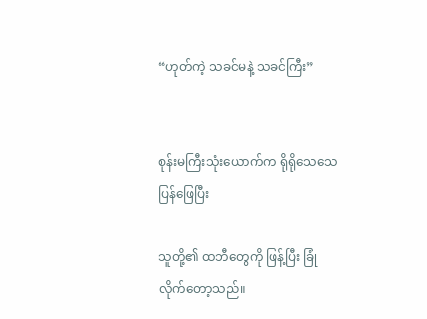“ဟုတ်ကဲ့ သခင်မနဲ့ သခင်ကြီး”


စုန်းမကြီးသုံးယောက်က ရိုရိုသေသေပြန်ဖြေပြီး

သူတို့၏ ထဘီတွေကို ဖြန့်ပြီး ခြုံလိုက်တော့သည်။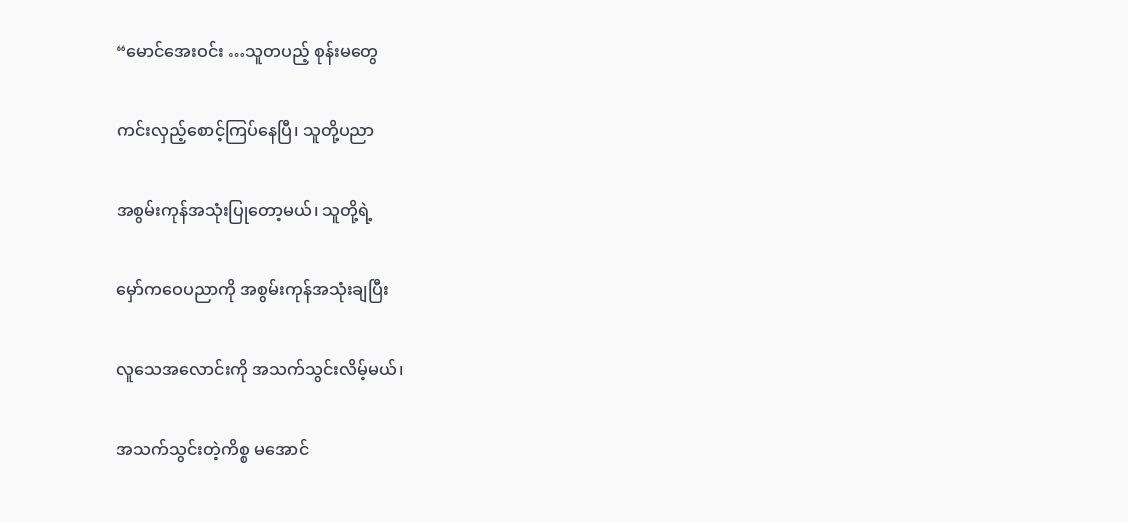“မောင်အေးဝင်း …သူတပည့် စုန်းမတွေ

ကင်းလှည့်စောင့်ကြပ်နေပြီ၊ သူတို့ပညာ

အစွမ်းကုန်အသုံးပြုတော့မယ်၊ သူတို့ရဲ့

မှော်ကဝေပညာကို အစွမ်းကုန်အသုံးချပြီး

လူသေအလောင်းကို အသက်သွင်းလိမ့်မယ်၊

အသက်သွင်းတဲ့ကိစ္စ မအောင်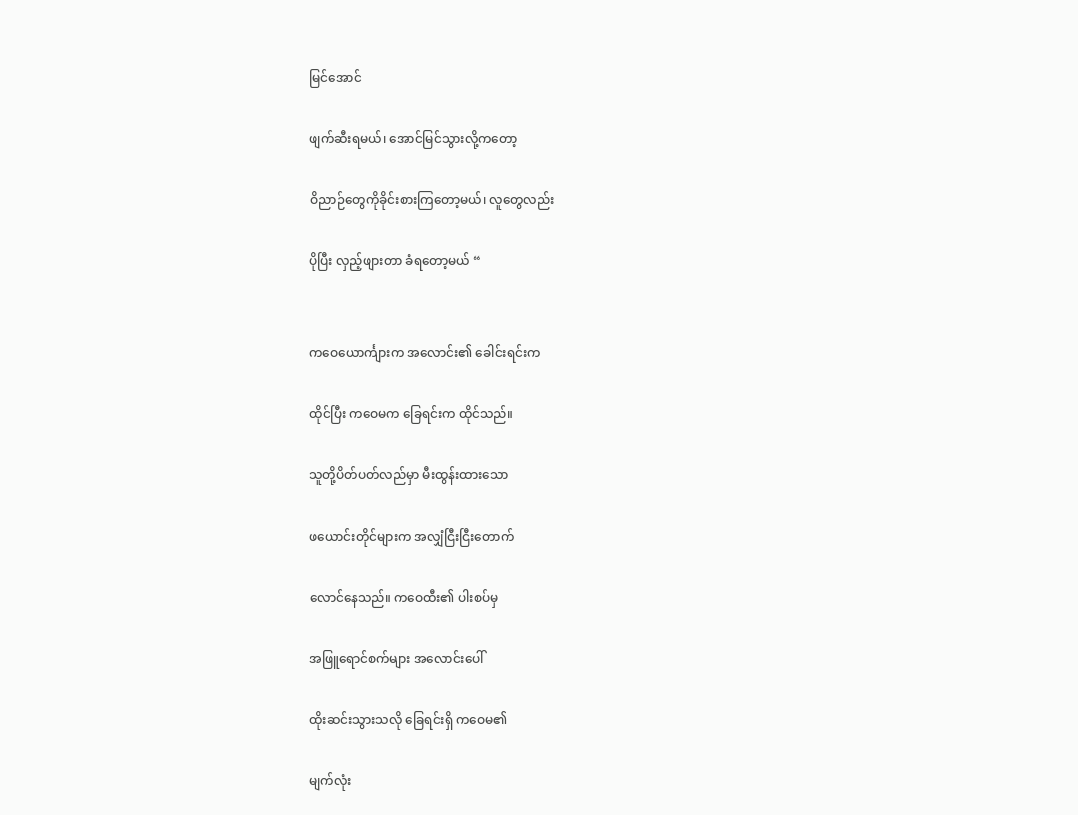မြင်အောင်

ဖျက်ဆီးရမယ်၊ အောင်မြင်သွားလို့ကတော့

ဝိညာဉ်တွေကိုခိုင်းစားကြတော့မယ်၊ လူတွေလည်း

ပိုပြီး လှည့်ဖျားတာ ခံရတော့မယ် “


ကဝေယောင်္ကျားက အလောင်း၏ ခေါင်းရင်းက

ထိုင်ပြီး ကဝေမက ခြေရင်းက ထိုင်သည်။

သူတို့ပိတ်ပတ်လည်မှာ မီးထွန်းထားသော

ဖယောင်းတိုင်များက အလျှံငြီးငြီးတောက်

လောင်နေသည်။ ကဝေထီး၏ ပါးစပ်မှ

အဖြူရောင်စက်များ အလောင်းပေါ်

ထိုးဆင်းသွားသလို ခြေရင်းရှိ ကဝေမ၏

မျက်လုံး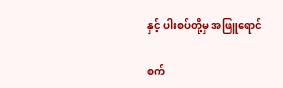နှင့် ပါးစပ်တို့မှ အဖြူရောင်

စက်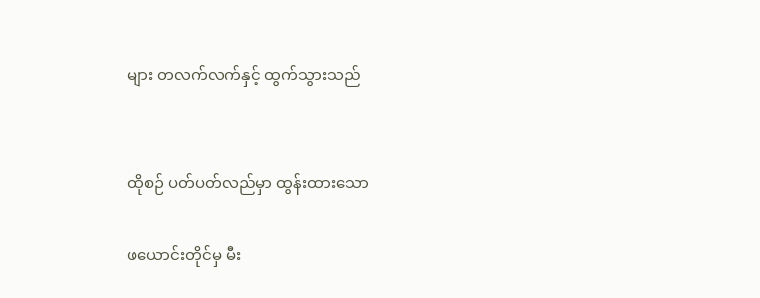များ တလက်လက်နှင့် ထွက်သွားသည်


ထိုစဉ် ပတ်ပတ်လည်မှာ ထွန်းထားသော

ဖယောင်းတိုင်မှ မီး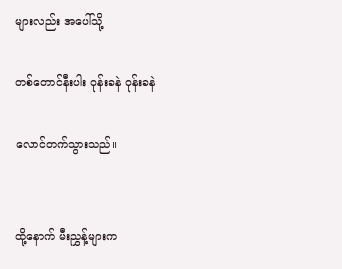များလည်း အပေါ်သို့

တစ်တောင်နီးပါး ဝုန်းခနဲ ဝုန်းခနဲ

လောင်တက်သွားသည်။


ထို့နောက် မီးညွှန့်များက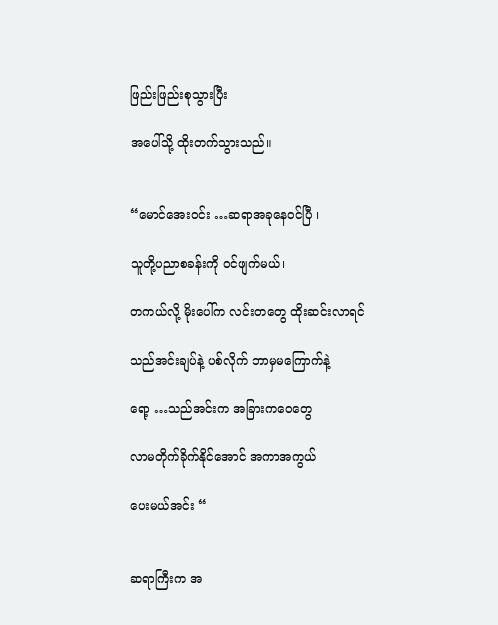ဖြည်းဖြည်းစုသွားပြီး

အပေါ်သို့ ထိုးတက်သွားသည်။


“မောင်အေးဝင်း …ဆရာအခုနေဝင်ပြီ ၊

သူတို့ပညာစခန်းကို ဝင်ဖျက်မယ်၊

တကယ်လို့ မိုးပေါ်က လင်းတတွေ ထိုးဆင်းလာရင်

သည်အင်းချပ်နဲ့ ပစ်လိုက် ဘာမှမကြောက်နဲ့

ရော့ …သည်အင်းက အခြားကဝေတွေ

လာမတိုက်ခိုက်နိုင်အောင် အကာအကွယ်

ပေးမယ်အင်း “


ဆရာကြီးက အ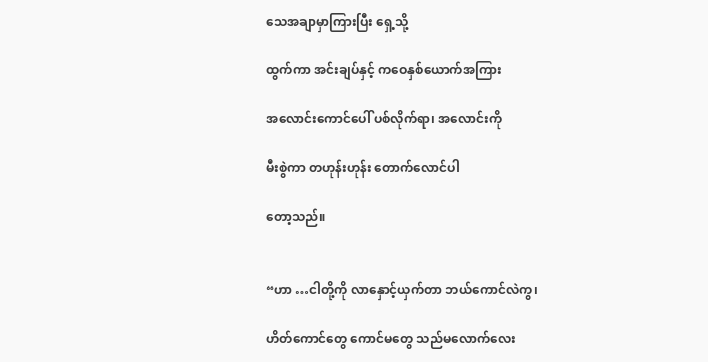သေအချာမှာကြားပြီး ရှေ့သို့

ထွက်ကာ အင်းချပ်နှင့် ကဝေနှစ်ယောက်အကြား

အလောင်းကောင်ပေါ် ပစ်လိုက်ရာ၊ အလောင်းကို

မီးစွဲကာ တဟုန်းဟုန်း တောက်လောင်ပါ

တော့သည်။


“ဟာ …ငါတို့ကို လာနှောင့်ယှက်တာ ဘယ်ကောင်လဲကွ၊

ဟိတ်ကောင်တွေ ကောင်မတွေ သည်မလောက်လေး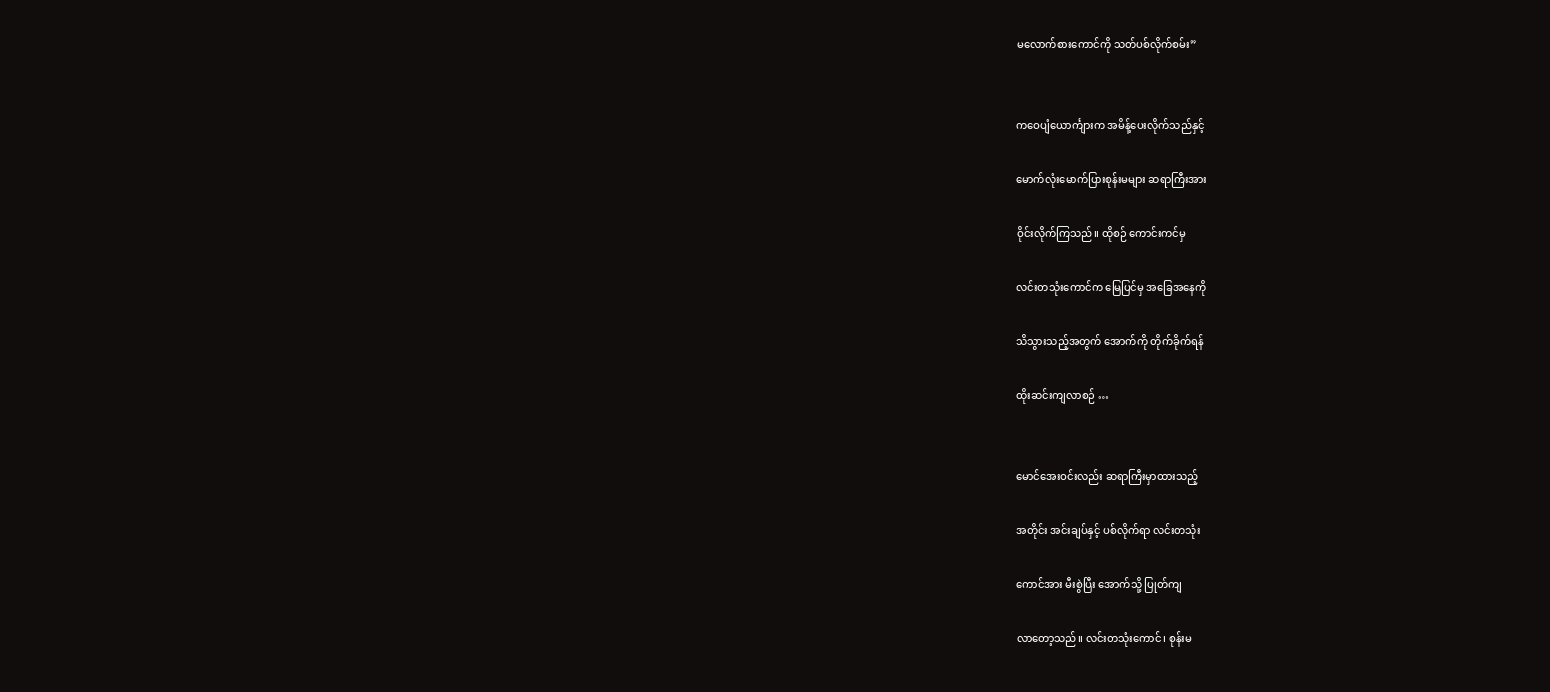မလောက်စားကောင်ကို သတ်ပစ်လိုက်စမ်း”


ကဝေပျံယောင်္ကျားက အမိန့်ပေးလိုက်သည်နှင့်

မောက်လုံးမောက်ပြားစုန်းမများ ဆရာကြီးအား

ဝိုင်းလိုက်ကြသည်။ ထိုစဉ် ကောင်းကင်မှ

လင်းတသုံးကောင်က မြေပြင်မှ အခြေအနေကို

သိသွားသည့်အတွက် အောက်ကို တိုက်ခိုက်ရန်

ထိုးဆင်းကျလာစဉ် …


မောင်အေးဝင်းလည်း ဆရာကြီးမှာထားသည့်

အတိုင်း အင်းချပ်နှင့် ပစ်လိုက်ရာ လင်းတသုံး

ကောင်အား မီးစွဲပြီး အောက်သို့ ပြုတ်ကျ

လာတော့သည်။ လင်းတသုံးကောင်၊ စုန်းမ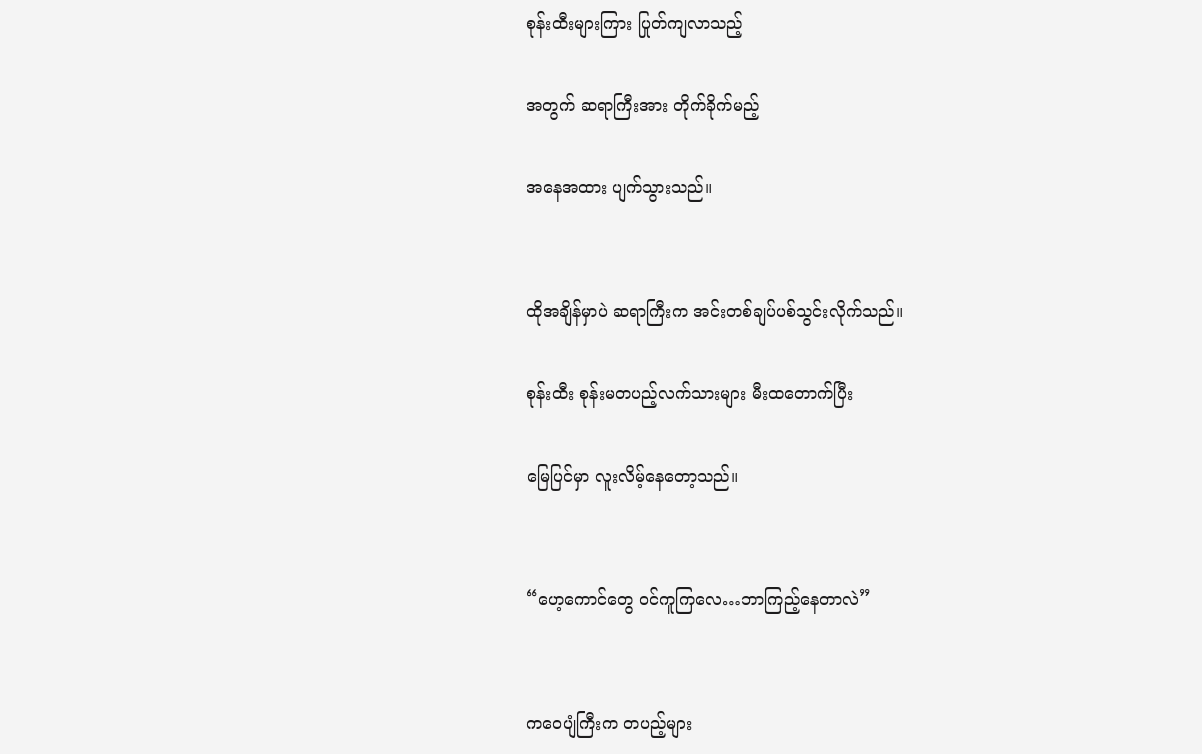စုန်းထီးများကြား ပြုတ်ကျလာသည့်

အတွက် ဆရာကြီးအား တိုက်ခိုက်မည့်

အနေအထား ပျက်သွားသည်။


ထိုအချိန်မှာပဲ ဆရာကြီးက အင်းတစ်ချပ်ပစ်သွင်းလိုက်သည်။

စုန်းထီး စုန်းမတပည့်လက်သားများ မီးထတောက်ပြီး

မြေပြင်မှာ လူးလိမ့်နေတော့သည်။


“ဟေ့ကောင်တွေ ဝင်ကူကြလေ…ဘာကြည့်နေတာလဲ”


ကဝေပျံကြီးက တပည့်များ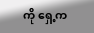ကို ရှေ့က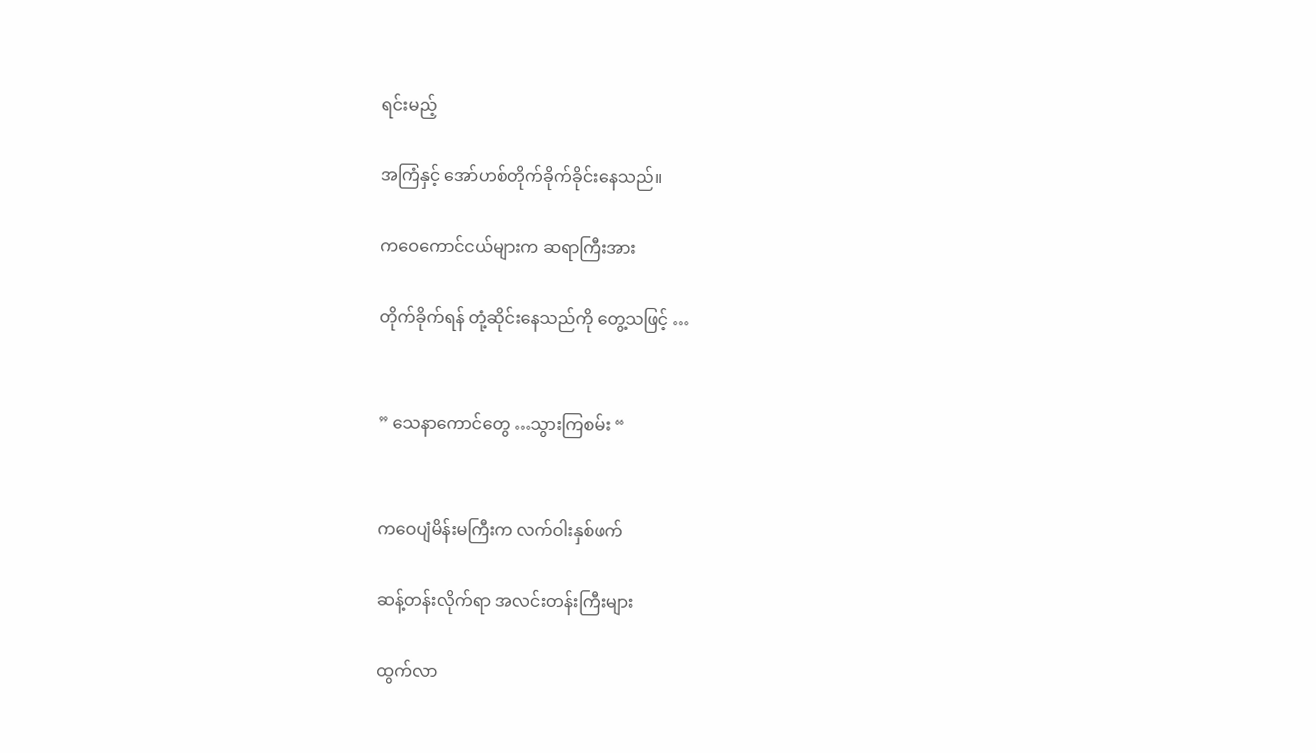ရင်းမည့်

အကြံနှင့် အော်ဟစ်တိုက်ခိုက်ခိုင်းနေသည်။

ကဝေကောင်ငယ်များက ဆရာကြီးအား

တိုက်ခိုက်ရန် တုံ့ဆိုင်းနေသည်ကို တွေ့သဖြင့် …


” သေနာကောင်တွေ …သွားကြစမ်း “


ကဝေပျံမိန်းမကြီးက လက်ဝါးနှစ်ဖက်

ဆန့်တန်းလိုက်ရာ အလင်းတန်းကြီးများ

ထွက်လာ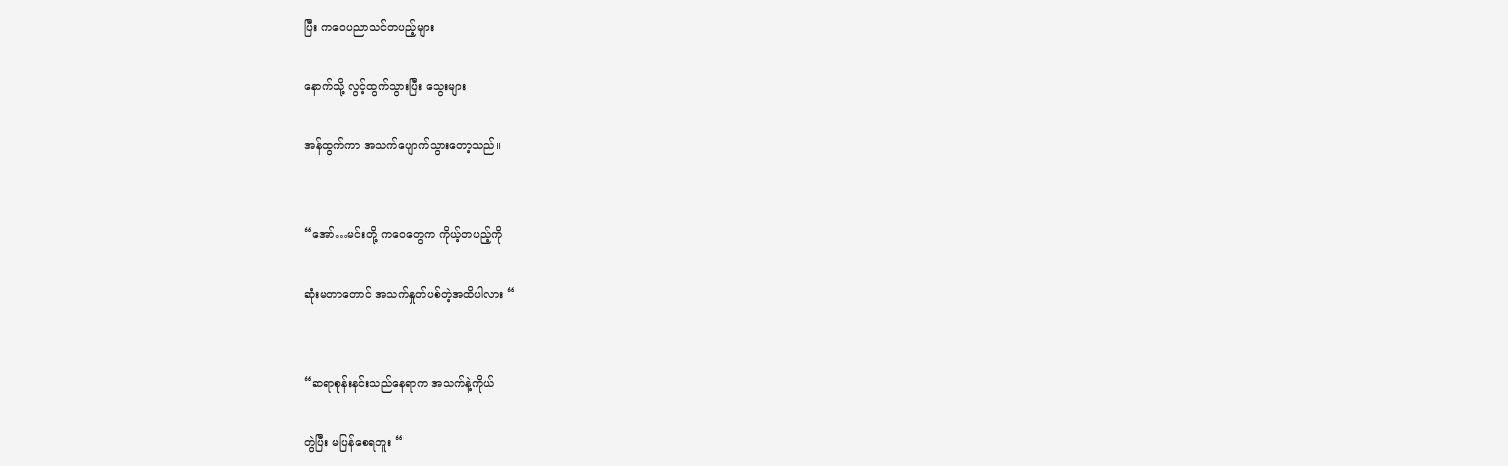ပြီး ကဝေပညာသင်တပည့်များ

နောက်သို့ လွင့်ထွက်သွားပြီး သွေးများ

အန်ထွက်ကာ အသက်ပျောက်သွားတော့သည်။


“အော်…မင်းတို့ ကဝေတွေက ကိုယ့်တပည့်ကို

ဆုံးမတာတောင် အသက်နှုတ်ပစ်တဲ့အထိပါလား “


“ဆရာစုန်းနင်းသည်နေရာက အသက်နဲ့ကိုယ်

တွဲပြီး မပြန်စေရဘူး “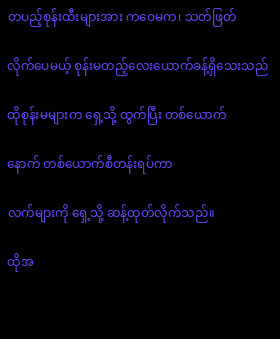တပည့်စုန်းထီးများအား ကဝေမက၊ သတ်ဖြတ်

လိုက်ပေမယ့် စုန်းမတည့်လေးယောက်ခန့်ရှိသေးသည်

ထိုစုန်းမများက ရှေ့သို့ ထွက်ပြီး တစ်ယောက်

နောက် တစ်ယောက်စီတန်းရပ်ကာ

လက်များကို ရှေ့သို့ ဆန့်ထုတ်လိုက်သည်။

ထိုအ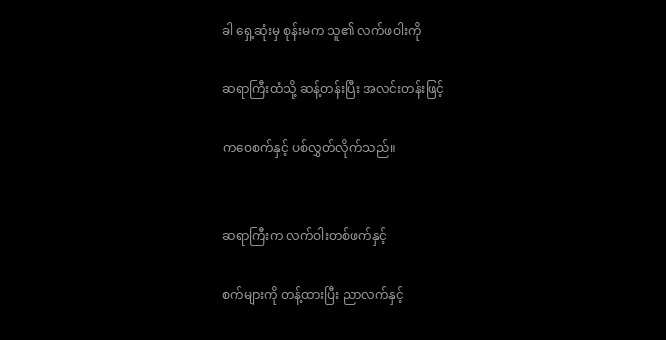ခါ ရှေ့ဆုံးမှ စုန်းမက သူ၏ လက်ဖဝါးကို

ဆရာကြီးထံသို့ ဆန့်တန်းပြီး အလင်းတန်းဖြင့်

ကဝေစက်နှင့် ပစ်လွှတ်လိုက်သည်။


ဆရာကြီးက လက်ဝါးတစ်ဖက်နှင့်

စက်များကို တန့်ထားပြီး ညာလက်နှင့်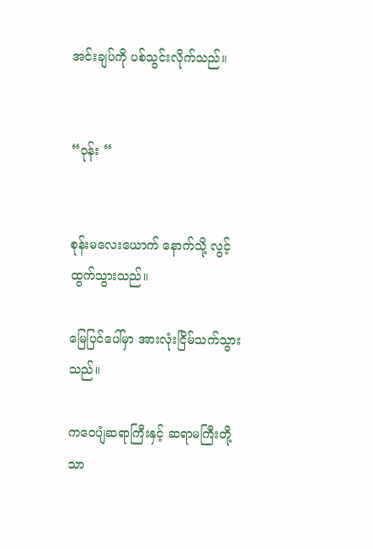အင်းချပ်ကို ပစ်သွင်းလိုက်သည်။


“ဝုန်း “


စုန်းမလေးယောက် နောက်သို့ လွင့်ထွက်သွားသည်။

မြေပြင်ပေါ်မှာ အားလုံးငြိမ်သက်သွားသည်။

ကဝေပျံဆရာကြီးနှင့် ဆရာမကြီးတို့သာ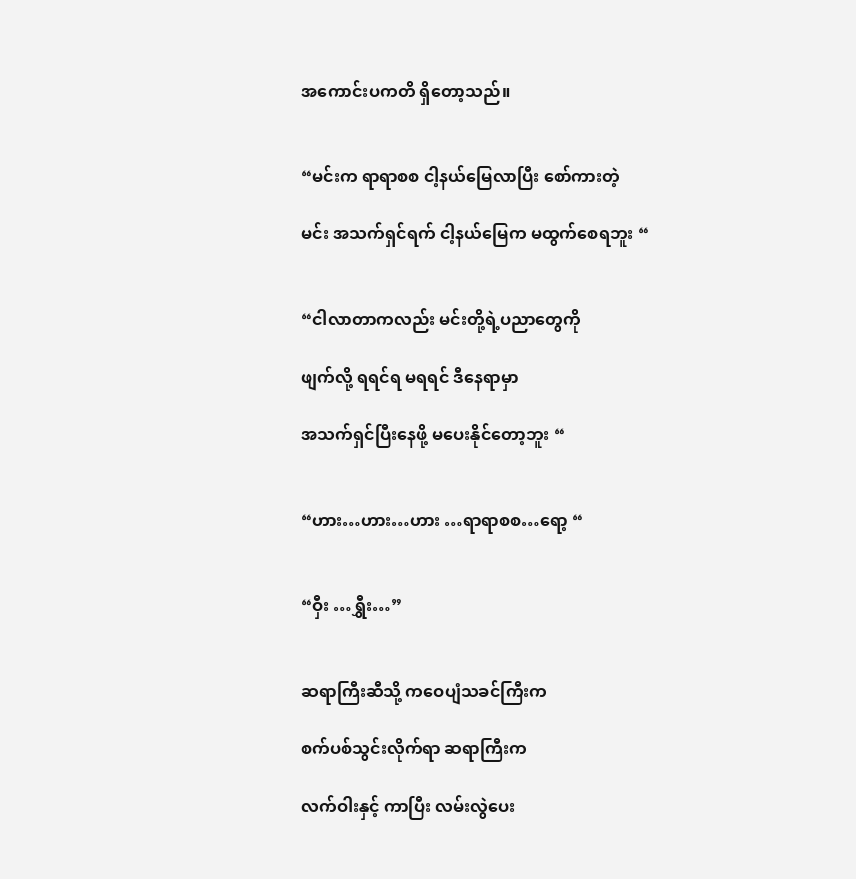အကောင်းပကတိ ရှိတော့သည်။


“မင်းက ရာရာစစ ငါ့နယ်မြေလာပြီး စော်ကားတဲ့

မင်း အသက်ရှင်ရက် ငါ့နယ်မြေက မထွက်စေရဘူး “


“ငါလာတာကလည်း မင်းတို့ရဲ့ပညာတွေကို

ဖျက်လို့ ရရင်ရ မရရင် ဒီနေရာမှာ

အသက်ရှင်ပြီးနေဖို့ မပေးနိုင်တော့ဘူး “


“ဟား…ဟား…ဟား …ရာရာစစ…ရော့ “


“ဝှီး …ရွှီး…”


ဆရာကြီးဆီသို့ ကဝေပျံသခင်ကြီးက

စက်ပစ်သွင်းလိုက်ရာ ဆရာကြီးက

လက်ဝါးနှင့် ကာပြီး လမ်းလွဲပေး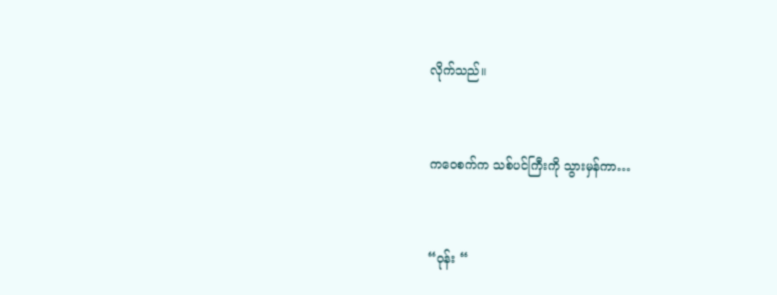လိုက်သည်။


ကဝေစက်က သစ်ပင်ကြီးကို သွားမှန်ကာ…


“ဝုန်း “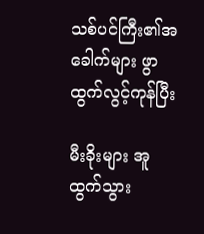သစ်ပင်ကြီး၏အခေါက်များ ဖွာထွက်လွင့်ကုန်ပြီး

မီးခိုးများ အူထွက်သွား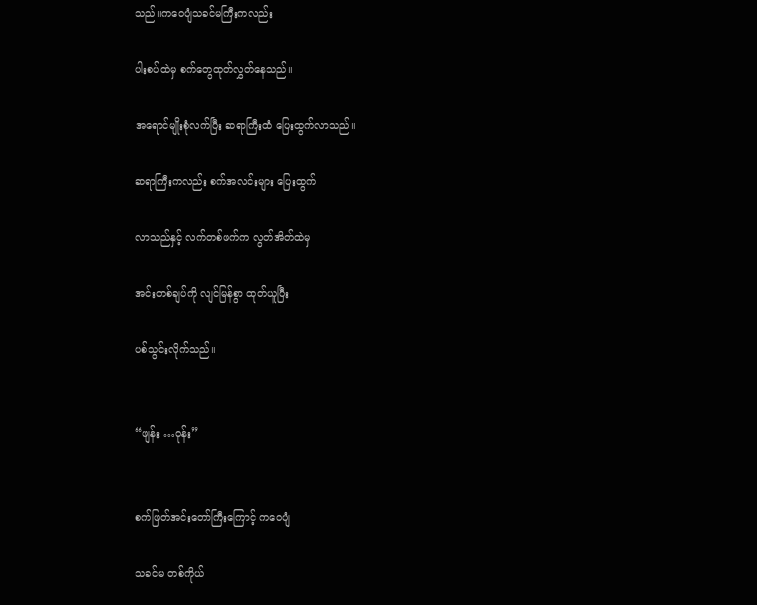သည်။ကဝေပျံသခင်မကြီးကလည်း

ပါးစပ်ထဲမှ စက်တွေထုတ်လွှတ်နေသည်။

အရောင်မျိုးစုံလက်ပြီး ဆရာကြီးထံ ပြေးထွက်လာသည်။

ဆရာကြီးကလည်း စက်အလင်းများ ပြေးထွက်

လာသည်နှင့် လက်တစ်ဖက်က လွတ်အိတ်ထဲမှ

အင်းတစ်ချပ်ကို လျင်မြန်စွာ ထုတ်ယူပြီး

ပစ်သွင်းလိုက်သည်။


“ဖျန်း …ဝုန်း”


စက်ဖြတ်အင်းတော်ကြီးကြောင့် ကဝေပျံ

သခင်မ တစ်ကိုယ်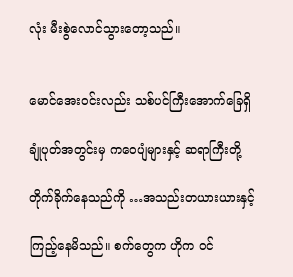လုံး မီးစွဲလောင်သွားတော့သည်။


မောင်အေးဝင်းလည်း သစ်ပင်ကြီးအောက်ခြေရှိ

ချုံပုတ်အတွင်းမှ ကဝေပျံများနှင့် ဆရာကြီးတို့

တိုက်ခိုက်နေသည်ကို …အသည်းတယားယားနှင့်

ကြည့်နေမိသည်။ စက်တွေက ဟိုက ဝင်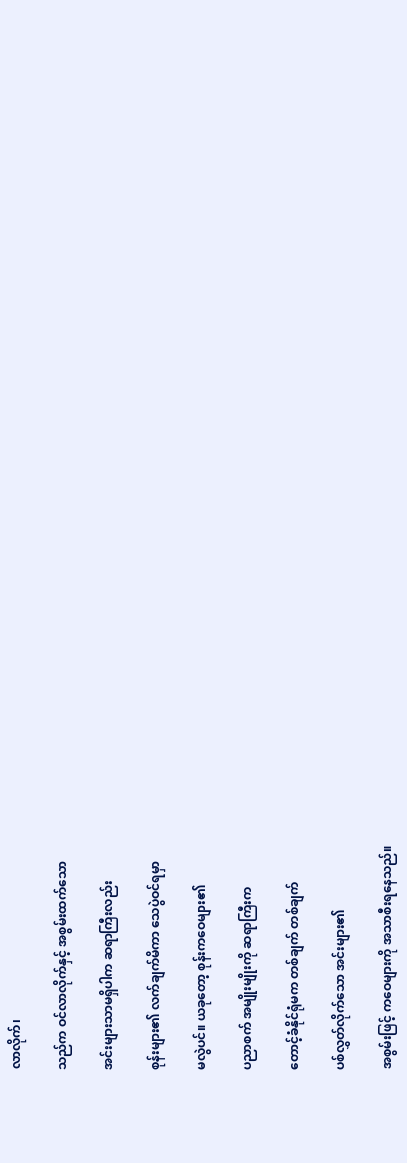လာလိုက်၊

သည်က ဝင်လာလိုက်နှင့် အစွမ်းထက်သော

အင်းများသာမရှိပါက ဆရာကြီးလည်း

စုန်းများ၏ လက်ချက်မိကာ သေပွဲဝင်ရမှာ

မလွဲပင်။ ယခုတော့ စုန်းကဝေများ၏

ပညာစက် အမျိုးမျိုးကို ဆရာကြီးက

တောင့်ခံနိုင်ရုံမက တစ်ချက် တစ်ချက်

ပစ်လွှတ်လိုက်သော အင်းများ၏

အစွမ်းဖြင့် ကဝေများကို အသာစီးရနေသည်။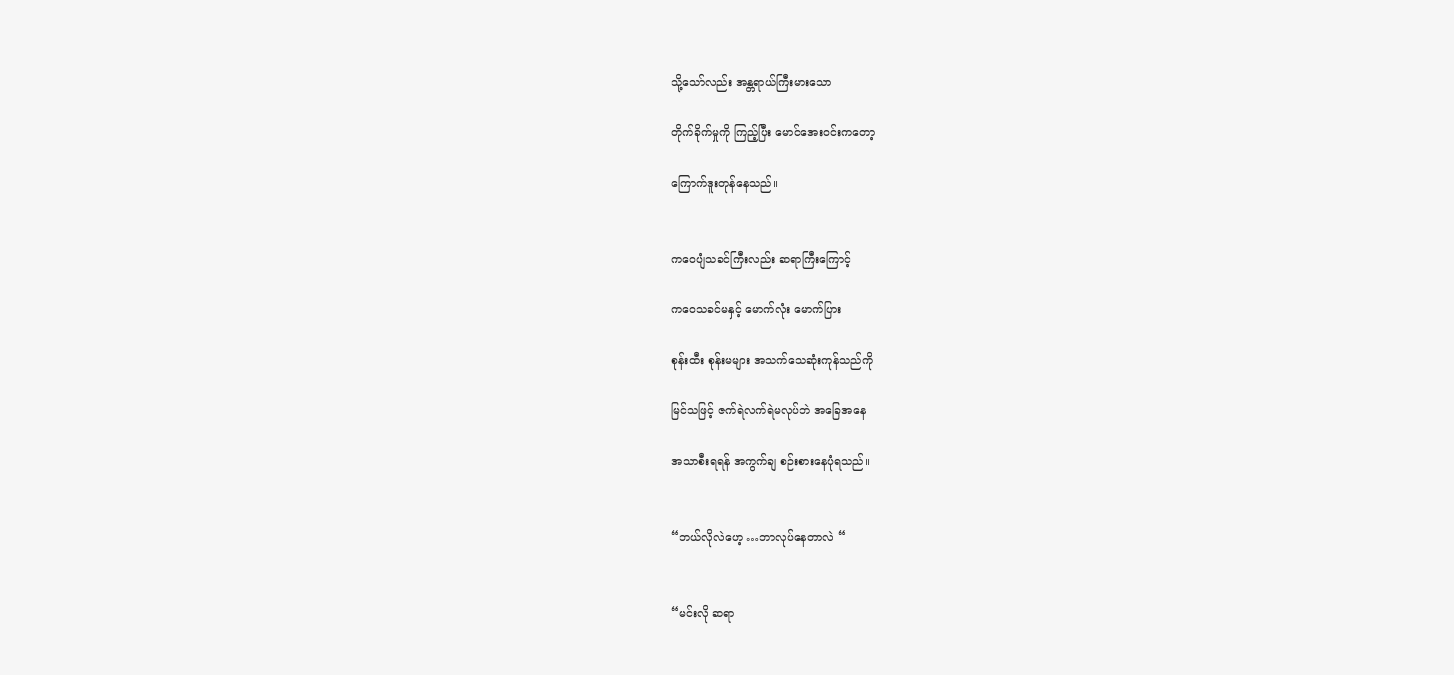သို့သော်လည်း အန္တရာယ်ကြီးမားသော

တိုက်ခိုက်မှုကို ကြည့်ပြီး မောင်အေးဝင်းကတော့

ကြောက်ဒူးတုန်နေသည်။


ကဝေပျံသခင်ကြီးလည်း ဆရာကြီးကြောင့်

ကဝေသခင်မနှင့် မောက်လုံး မောက်ပြား

စုန်းထီး စုန်းမများ အသက်သေဆုံးကုန်သည်ကို

မြင်သဖြင့် ဇက်ရဲလက်ရဲမလုပ်ဘဲ အခြေအနေ

အသာစီးရရန် အကွက်ချ စဉ်းစားနေပုံရသည်။


“ဘယ်လိုလဲဟေ့ …ဘာလုပ်နေတာလဲ “


“မင်းလို ဆရာ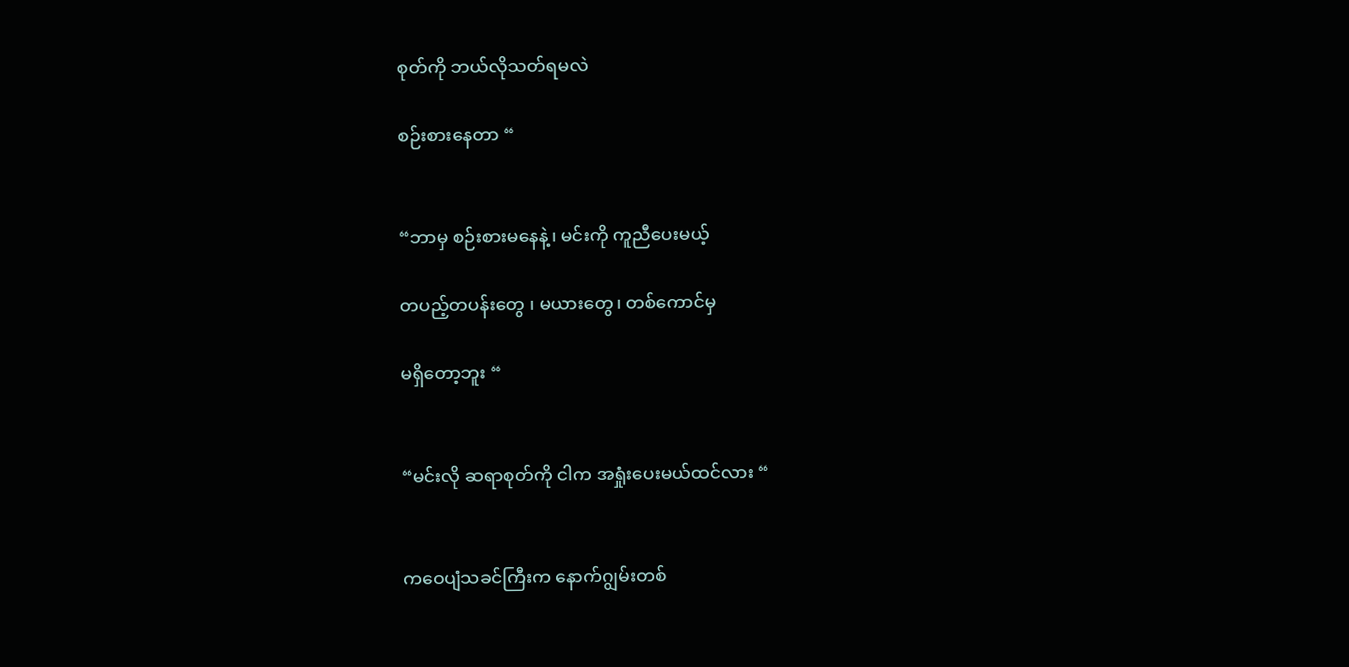စုတ်ကို ဘယ်လိုသတ်ရမလဲ

စဉ်းစားနေတာ “


“ဘာမှ စဉ်းစားမနေနဲ့၊ မင်းကို ကူညီပေးမယ့်

တပည့်တပန်းတွေ ၊ မယားတွေ၊ တစ်ကောင်မှ

မရှိတော့ဘူး “


“မင်းလို ဆရာစုတ်ကို ငါက အရှုံးပေးမယ်ထင်လား “


ကဝေပျံသခင်ကြီးက နောက်ဂျွမ်းတစ်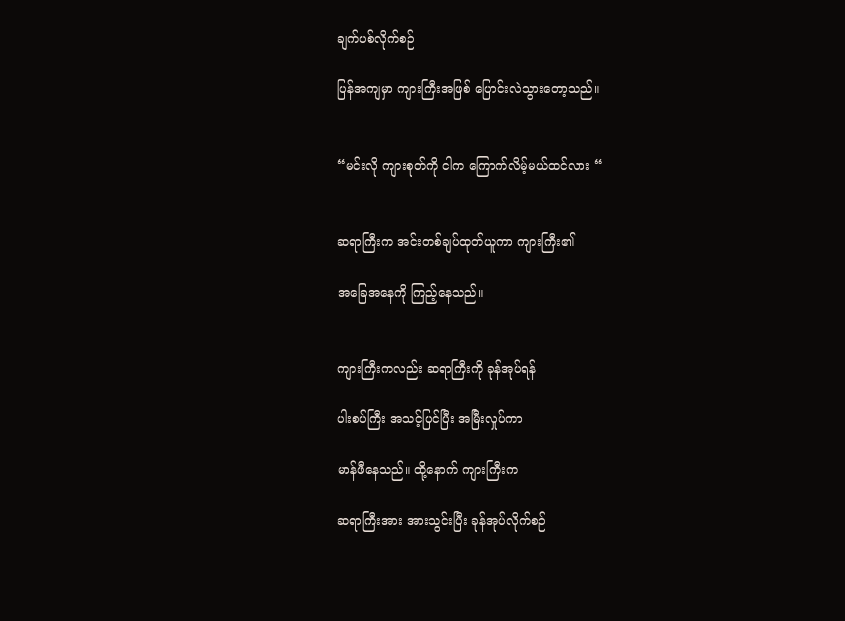ချက်ပစ်လိုက်စဉ်

ပြန်အကျမှာ ကျားကြီးအဖြစ် ပြောင်းလဲသွားတော့သည်။


“မင်းလို ကျားစုတ်ကို ငါက ကြောက်လိမ့်မယ်ထင်လား “


ဆရာကြီးက အင်းတစ်ချပ်ထုတ်ယူကာ ကျားကြီး၏

အခြေအနေကို ကြည့်နေသည်။


ကျားကြီးကလည်း ဆရာကြီးကို ခုန်အုပ်ရန်

ပါးစပ်ကြီး အသင့်ပြင်ပြီး အမြီးလှုပ်ကာ

မာန်ဖီနေသည်။ ထို့နောက် ကျားကြီးက

ဆရာကြီးအား အားသွင်းပြီး ခုန်အုပ်လိုက်စဉ်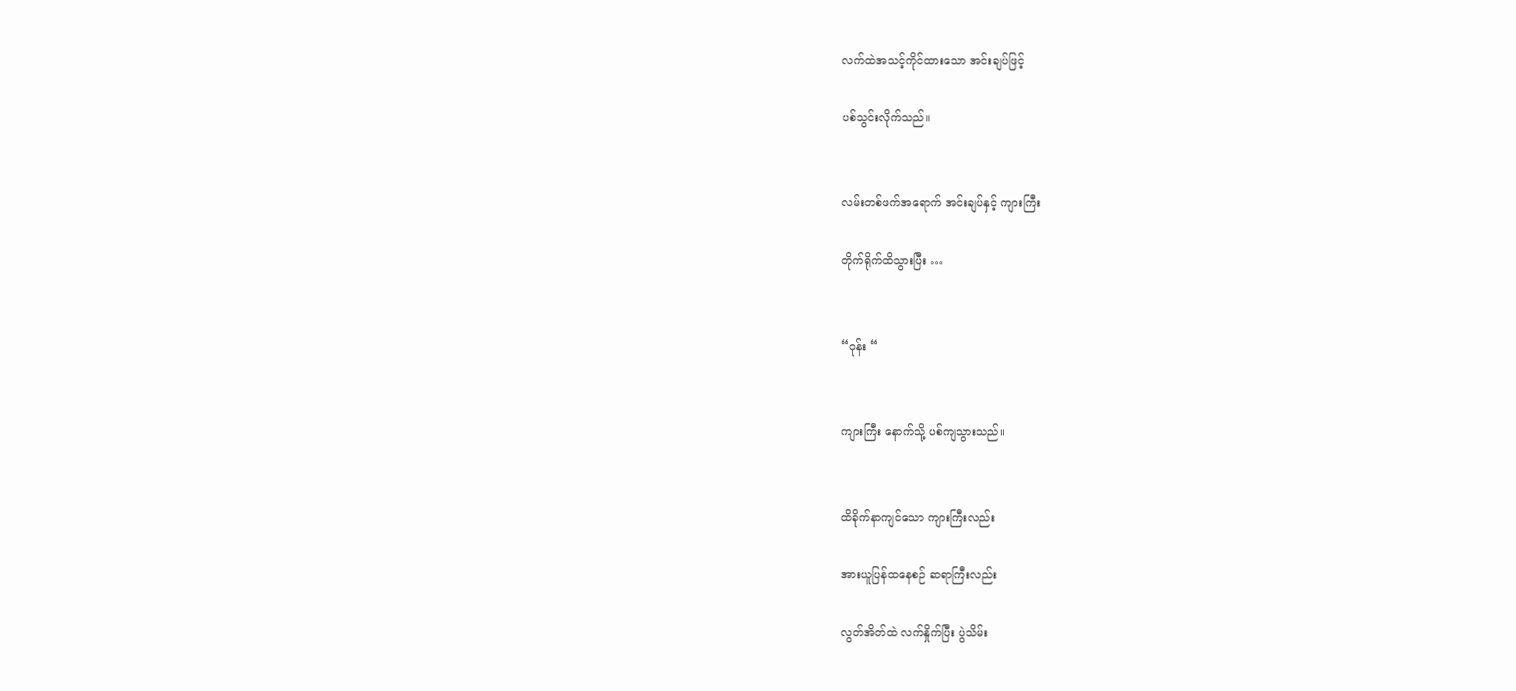လက်ထဲအသင့်ကိုင်ထားသော အင်းချပ်ဖြင့်

ပစ်သွင်းလိုက်သည်။


လမ်းတစ်ဖက်အရောက် အင်းချပ်နှင့် ကျားကြီး

တိုက်ရိုက်ထိသွားပြီး …


“ဝုန်း “


ကျားကြီး နောက်သို့ ပစ်ကျသွားသည်။


ထိခိုက်နာကျင်သော ကျားကြီးလည်း

အားယူပြန်ထနေစဉ် ဆရာကြီးလည်း

လွတ်အိတ်ထဲ လက်နှိုက်ပြီး ပွဲသိမ်း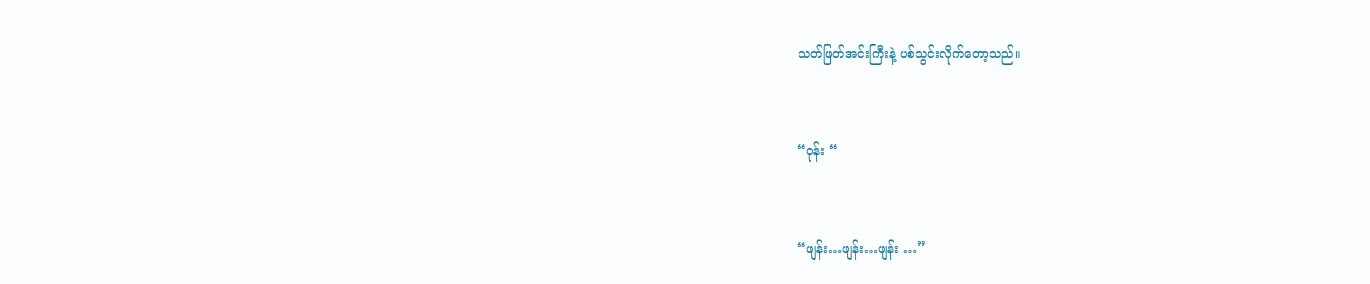သတ်ဖြတ်အင်းကြီးနဲ့ ပစ်သွင်းလိုက်တော့သည်။


“ဝုန်း “


“ဖျန်း…ဖျန်း…ဖျန်း …”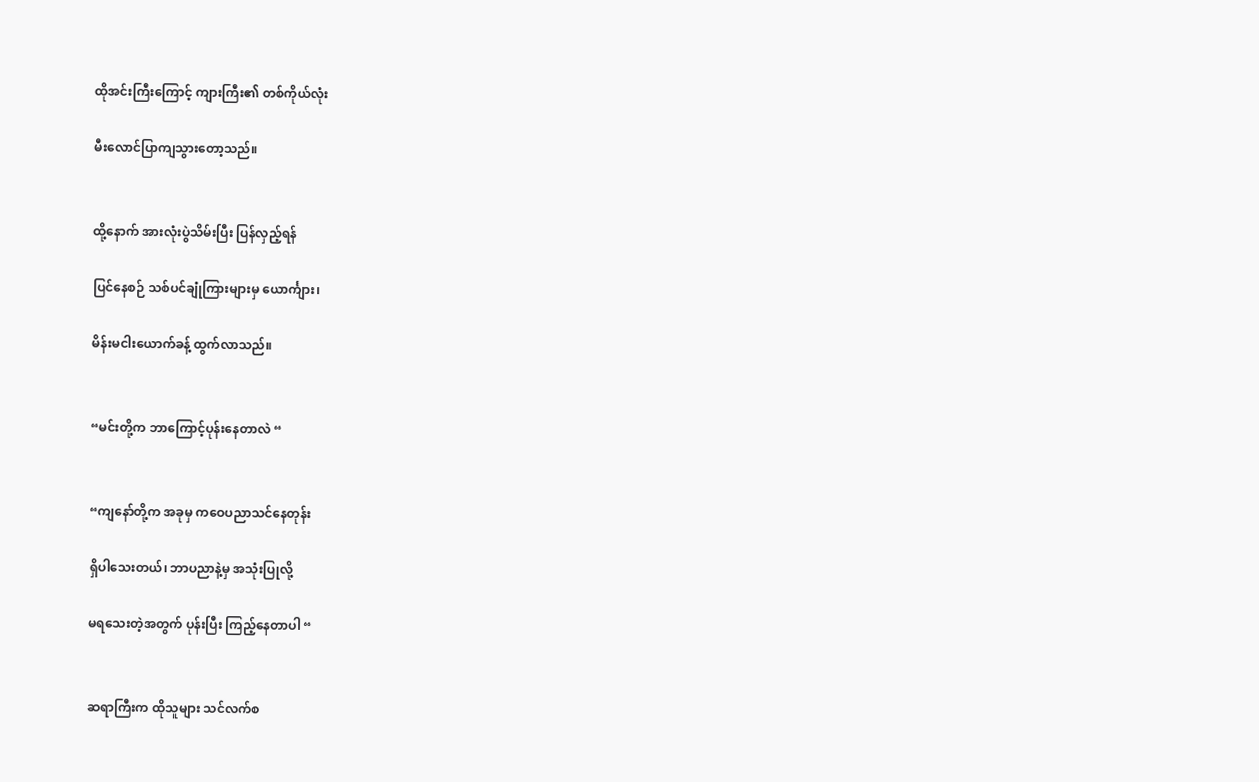ထိုအင်းကြီးကြောင့် ကျားကြီး၏ တစ်ကိုယ်လုံး

မီးလောင်ပြာကျသွားတော့သည်။


ထို့နောက် အားလုံးပွဲသိမ်းပြီး ပြန်လှည့်ရန်

ပြင်နေစဉ် သစ်ပင်ချုံကြားများမှ ယောင်္ကျား၊

မိန်းမငါးယောက်ခန့် ထွက်လာသည်။


“မင်းတို့က ဘာကြောင့်ပုန်းနေတာလဲ “


“ကျနော်တို့က အခုမှ ကဝေပညာသင်နေတုန်း

ရှိပါသေးတယ်၊ ဘာပညာနဲ့မှ အသုံးပြုလို့

မရသေးတဲ့အတွက် ပုန်းပြီး ကြည့်နေတာပါ “


ဆရာကြီးက ထိုသူများ သင်လက်စ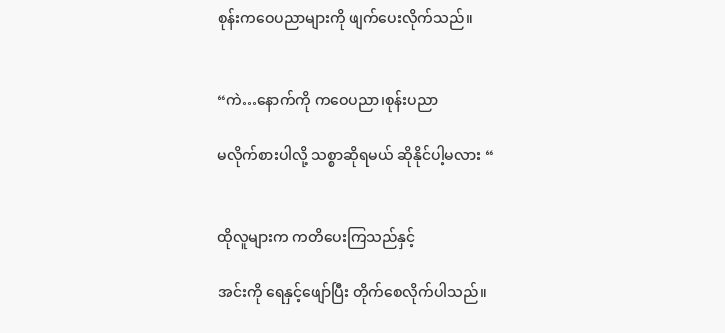စုန်းကဝေပညာများကို ဖျက်ပေးလိုက်သည်။


“ကဲ…နောက်ကို ကဝေပညာ၊စုန်းပညာ

မလိုက်စားပါလို့ သစ္စာဆိုရမယ် ဆိုနိုင်ပါ့မလား “


ထိုလူများက ကတိပေးကြသည်နှင့်

အင်းကို ရေနှင့်ဖျော်ပြီး တိုက်စေလိုက်ပါသည်။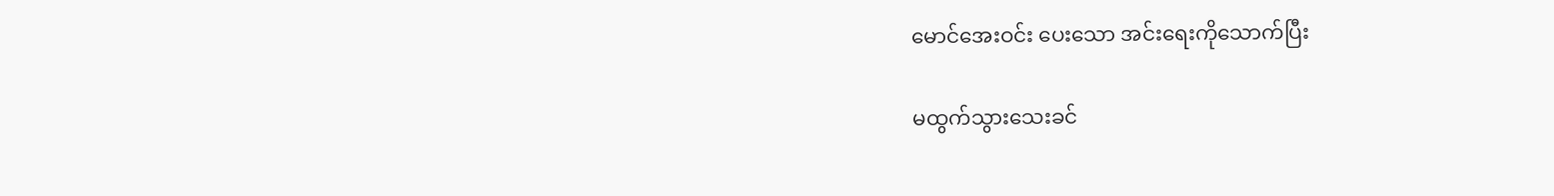မောင်အေးဝင်း ပေးသော အင်းရေးကိုသောက်ပြီး

မထွက်သွားသေးခင်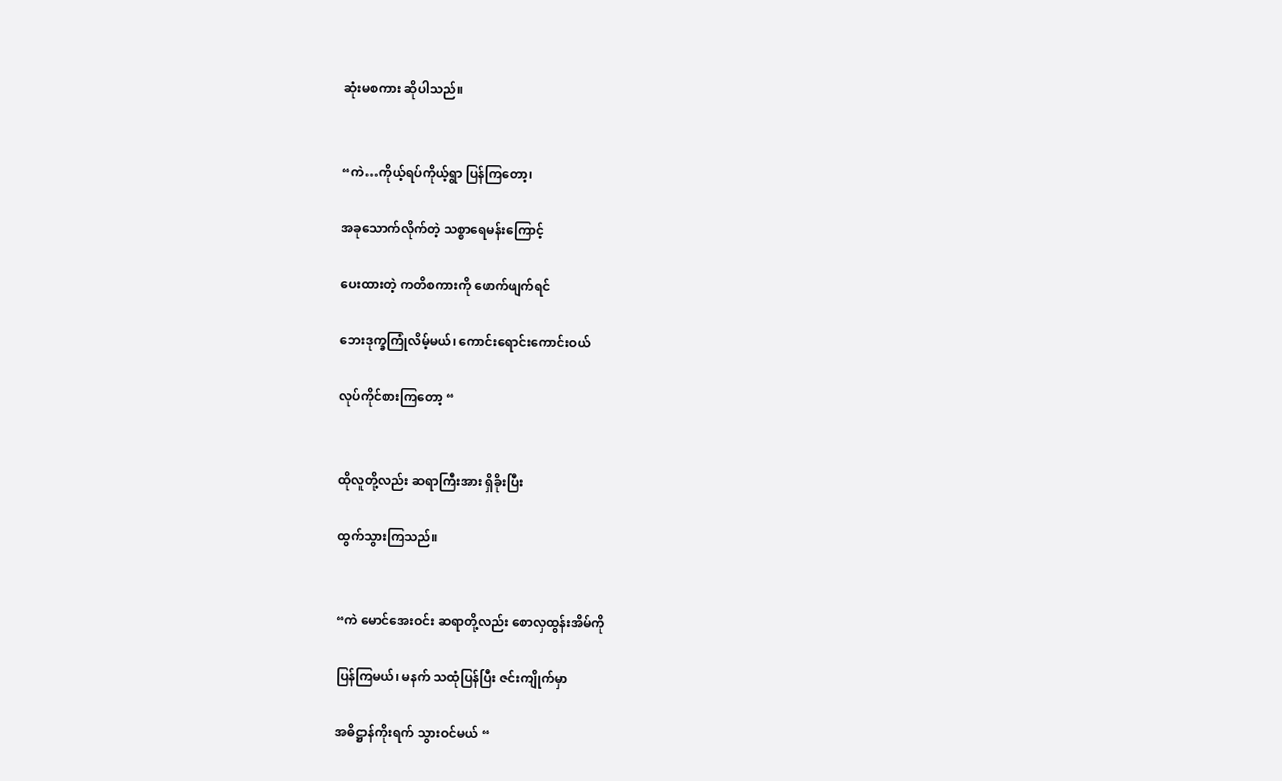ဆုံးမစကား ဆိုပါသည်။


“ကဲ…ကိုယ့်ရပ်ကိုယ့်ရွာ ပြန်ကြတော့၊

အခုသောက်လိုက်တဲ့ သစ္စာရေမန်းကြောင့်

ပေးထားတဲ့ ကတိစကားကို ဖောက်ဖျက်ရင်

ဘေးဒုက္ခကြုံလိမ့်မယ်၊ ကောင်းရောင်းကောင်းဝယ်

လုပ်ကိုင်စားကြတော့ “


ထိုလူတို့လည်း ဆရာကြီးအား ရှိခိုးပြီး

ထွက်သွားကြသည်။


“ကဲ မောင်အေးဝင်း ဆရာတို့လည်း စောလှထွန်းအိမ်ကို

ပြန်ကြမယ်၊ မနက် သထုံပြန်ပြီး ဇင်းကျိုက်မှာ

အဓိဋ္ဌာန်ကိုးရက် သွားဝင်မယ် “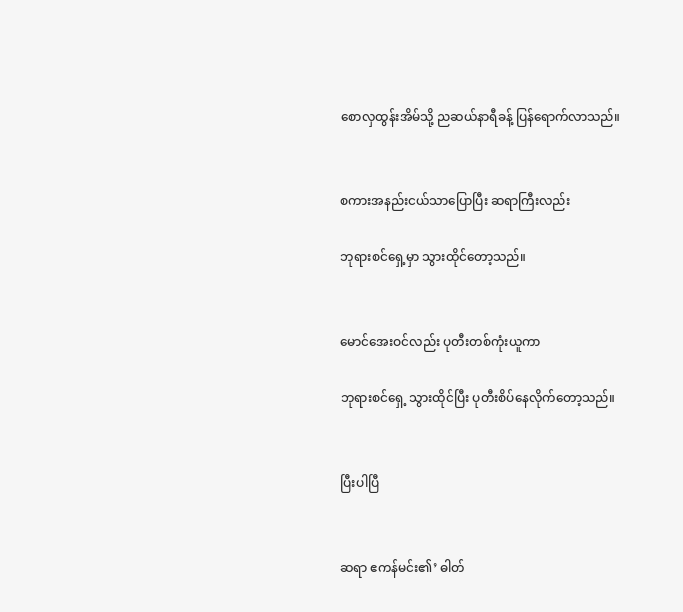စောလှထွန်းအိမ်သို့ ညဆယ်နာရီခန့် ပြန်ရောက်လာသည်။


စကားအနည်းငယ်သာပြောပြီး ဆရာကြီးလည်း

ဘုရားစင်ရှေ့မှာ သွားထိုင်တော့သည်။


မောင်အေးဝင်လည်း ပုတီးတစ်ကုံးယူကာ

ဘုရားစင်ရှေ့ သွားထိုင်ပြီး ပုတီးစိပ်နေလိုက်တော့သည်။


ပြီးပါပြီ


ဆရာ ဧကန်မင်း၏’ ဓါတ်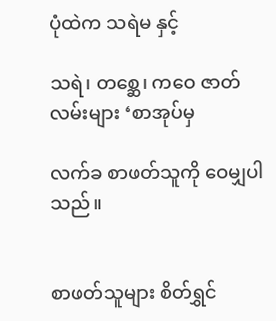ပုံထဲက သရဲမ နှင့်

သရဲ၊ တစ္ဆေ၊ ကဝေ ဇာတ်လမ်းများ ‘စာအုပ်မှ

လက်ခ စာဖတ်သူကို ဝေမျှပါသည်။


စာဖတ်သူများ စိတ်ရွှင်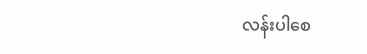လန်းပါစေ